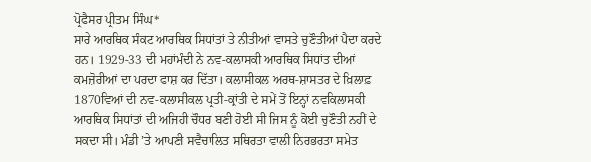ਪ੍ਰੋਫੈਸਰ ਪ੍ਰੀਤਮ ਸਿੰਘ*
ਸਾਰੇ ਆਰਥਿਕ ਸੰਕਟ ਆਰਥਿਕ ਸਿਧਾਂਤਾਂ ਤੇ ਨੀਤੀਆਂ ਵਾਸਤੇ ਚੁਣੌਤੀਆਂ ਪੈਦਾ ਕਰਦੇ ਹਨ। 1929-33 ਦੀ ਮਹਾਂਮੰਦੀ ਨੇ ਨਵ-ਕਲਾਸਕੀ ਆਰਥਿਕ ਸਿਧਾਂਤ ਦੀਆਂ ਕਮਜ਼ੋਰੀਆਂ ਦਾ ਪਰਦਾ ਫਾਸ਼ ਕਰ ਦਿੱਤਾ। ਕਲਾਸੀਕਲ ਅਰਥ-ਸ਼ਾਸਤਰ ਦੇ ਖ਼ਿਲਾਫ਼ 1870ਵਿਆਂ ਦੀ ਨਵ-ਕਲਾਸੀਕਲ ਪ੍ਰਤੀ-ਕ੍ਰਾਂਤੀ ਦੇ ਸਮੇਂ ਤੋਂ ਇਨ੍ਹਾਂ ਨਵਕਿਲਾਸਕੀ ਆਰਥਿਕ ਸਿਧਾਂਤਾਂ ਦੀ ਅਜਿਹੀ ਚੌਧਰ ਬਣੀ ਹੋਈ ਸੀ ਜਿਸ ਨੂੰ ਕੋਈ ਚੁਣੌਤੀ ਨਹੀਂ ਦੇ ਸਕਦਾ ਸੀ। ਮੰਡੀ ’ਤੇ ਆਪਣੀ ਸਵੈਚਾਲਿਤ ਸਥਿਰਤਾ ਵਾਲੀ ਨਿਰਭਰਤਾ ਸਮੇਤ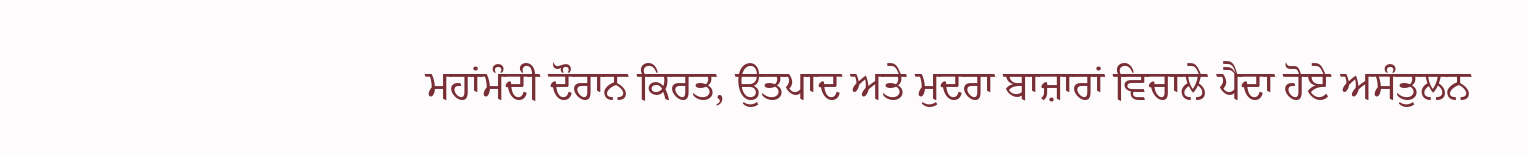ਮਹਾਂਮੰਦੀ ਦੌਰਾਨ ਕਿਰਤ, ਉਤਪਾਦ ਅਤੇ ਮੁਦਰਾ ਬਾਜ਼ਾਰਾਂ ਵਿਚਾਲੇ ਪੈਦਾ ਹੋਏ ਅਸੰਤੁਲਨ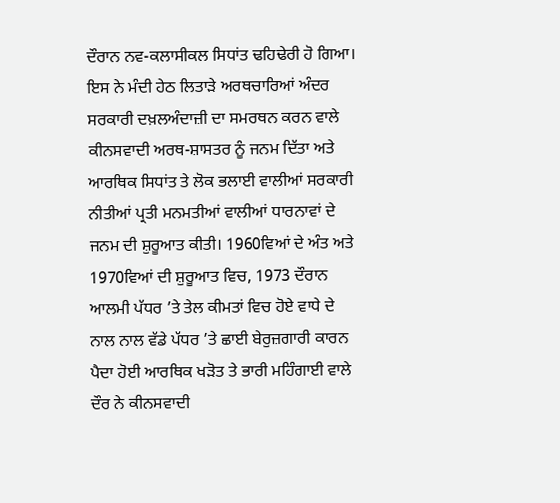ਦੌਰਾਨ ਨਵ-ਕਲਾਸੀਕਲ ਸਿਧਾਂਤ ਢਹਿਢੇਰੀ ਹੋ ਗਿਆ। ਇਸ ਨੇ ਮੰਦੀ ਹੇਠ ਲਿਤਾੜੇ ਅਰਥਚਾਰਿਆਂ ਅੰਦਰ ਸਰਕਾਰੀ ਦਖ਼ਲਅੰਦਾਜ਼ੀ ਦਾ ਸਮਰਥਨ ਕਰਨ ਵਾਲੇ ਕੀਨਸਵਾਦੀ ਅਰਥ-ਸ਼ਾਸਤਰ ਨੂੰ ਜਨਮ ਦਿੱਤਾ ਅਤੇ ਆਰਥਿਕ ਸਿਧਾਂਤ ਤੇ ਲੋਕ ਭਲਾਈ ਵਾਲੀਆਂ ਸਰਕਾਰੀ ਨੀਤੀਆਂ ਪ੍ਰਤੀ ਮਨਮਤੀਆਂ ਵਾਲੀਆਂ ਧਾਰਨਾਵਾਂ ਦੇ ਜਨਮ ਦੀ ਸ਼ੁਰੂਆਤ ਕੀਤੀ। 1960ਵਿਆਂ ਦੇ ਅੰਤ ਅਤੇ 1970ਵਿਆਂ ਦੀ ਸ਼ੁਰੂਆਤ ਵਿਚ, 1973 ਦੌਰਾਨ ਆਲਮੀ ਪੱਧਰ ’ਤੇ ਤੇਲ ਕੀਮਤਾਂ ਵਿਚ ਹੋਏ ਵਾਧੇ ਦੇ ਨਾਲ ਨਾਲ ਵੱਡੇ ਪੱਧਰ ’ਤੇ ਛਾਈ ਬੇਰੁਜ਼ਗਾਰੀ ਕਾਰਨ ਪੈਦਾ ਹੋਈ ਆਰਥਿਕ ਖੜੋਤ ਤੇ ਭਾਰੀ ਮਹਿੰਗਾਈ ਵਾਲੇ ਦੌਰ ਨੇ ਕੀਨਸਵਾਦੀ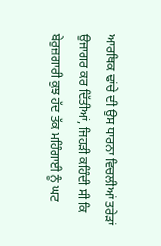ਆਰਥਿਕ ਢਾਂਚੇ ਦੀ ਉਸ ਧਾਰਨਾ ਵਿਚਲੀਆਂ ਤਰੇੜਾਂ ਉਜਾਗਰ ਕਰ ਦਿੱਤੀਆਂ, ਜਿਹੜੀ ਕਹਿੰਦੀ ਸੀ ਕਿ ਬੇਰੁਜ਼ਗਾਰੀ ਕੁਝ ਹੱਦ ਤੱਕ ਮਹਿੰਗਾਈ ਨੂੰ ਘਟ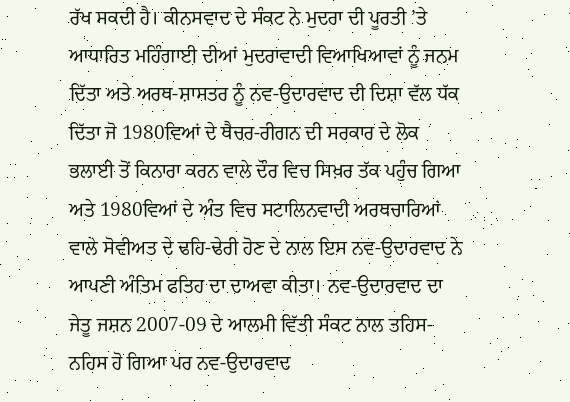ਰੱਖ ਸਕਦੀ ਹੈ। ਕੀਨਸਵਾਦ ਦੇ ਸੰਕਟ ਨੇ ਮੁਦਰਾ ਦੀ ਪੂਰਤੀ ’ਤੇ ਆਧਾਰਿਤ ਮਹਿੰਗਾਈ ਦੀਆਂ ਮੁਦਰਾਵਾਦੀ ਵਿਆਖਿਆਵਾਂ ਨੂੰ ਜਨਮ ਦਿੱਤਾ ਅਤੇ ਅਰਥ-ਸ਼ਾਸਤਰ ਨੂੰ ਨਵ-ਉਦਾਰਵਾਦ ਦੀ ਦਿਸ਼ਾ ਵੱਲ ਧੱਕ ਦਿੱਤਾ ਜੋ 1980ਵਿਆਂ ਦੇ ਥੈਚਰ-ਰੀਗਨ ਦੀ ਸਰਕਾਰ ਦੇ ਲੋਕ ਭਲਾਈ ਤੋਂ ਕਿਨਾਰਾ ਕਰਨ ਵਾਲੇ ਦੌਰ ਵਿਚ ਸਿਖ਼ਰ ਤੱਕ ਪਹੁੰਚ ਗਿਆ ਅਤੇ 1980ਵਿਆਂ ਦੇ ਅੰਤ ਵਿਚ ਸਟਾਲਿਨਵਾਦੀ ਅਰਥਚਾਰਿਆਂ ਵਾਲੇ ਸੋਵੀਅਤ ਦੇ ਢਹਿ-ਢੇਰੀ ਹੋਣ ਦੇ ਨਾਲ ਇਸ ਨਵ-ਉਦਾਰਵਾਦ ਨੇ ਆਪਣੀ ਅੰਤਿਮ ਫਤਿਹ ਦਾ ਦਾਅਵਾ ਕੀਤਾ। ਨਵ-ਉਦਾਰਵਾਦ ਦਾ ਜੇਤੂ ਜਸ਼ਨ 2007-09 ਦੇ ਆਲਮੀ ਵਿੱਤੀ ਸੰਕਟ ਨਾਲ ਤਹਿਸ-ਨਹਿਸ ਹੋ ਗਿਆ ਪਰ ਨਵ-ਉਦਾਰਵਾਦ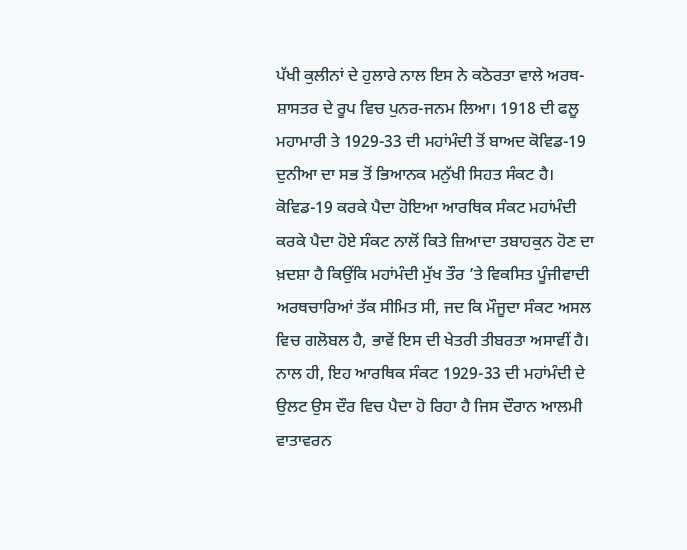ਪੱਖੀ ਕੁਲੀਨਾਂ ਦੇ ਹੁਲਾਰੇ ਨਾਲ ਇਸ ਨੇ ਕਠੋਰਤਾ ਵਾਲੇ ਅਰਥ-ਸ਼ਾਸਤਰ ਦੇ ਰੂਪ ਵਿਚ ਪੁਨਰ-ਜਨਮ ਲਿਆ। 1918 ਦੀ ਫਲੂ ਮਹਾਮਾਰੀ ਤੇ 1929-33 ਦੀ ਮਹਾਂਮੰਦੀ ਤੋਂ ਬਾਅਦ ਕੋਵਿਡ-19 ਦੁਨੀਆ ਦਾ ਸਭ ਤੋਂ ਭਿਆਨਕ ਮਨੁੱਖੀ ਸਿਹਤ ਸੰਕਟ ਹੈ। ਕੋਵਿਡ-19 ਕਰਕੇ ਪੈਦਾ ਹੋਇਆ ਆਰਥਿਕ ਸੰਕਟ ਮਹਾਂਮੰਦੀ ਕਰਕੇ ਪੈਦਾ ਹੋਏ ਸੰਕਟ ਨਾਲੋਂ ਕਿਤੇ ਜ਼ਿਆਦਾ ਤਬਾਹਕੁਨ ਹੋਣ ਦਾ ਖ਼ਦਸ਼ਾ ਹੈ ਕਿਉਂਕਿ ਮਹਾਂਮੰਦੀ ਮੁੱਖ ਤੌਰ ’ਤੇ ਵਿਕਸਿਤ ਪੂੰਜੀਵਾਦੀ ਅਰਥਚਾਰਿਆਂ ਤੱਕ ਸੀਮਿਤ ਸੀ, ਜਦ ਕਿ ਮੌਜੂਦਾ ਸੰਕਟ ਅਸਲ ਵਿਚ ਗਲੋਬਲ ਹੈ, ਭਾਵੇਂ ਇਸ ਦੀ ਖੇਤਰੀ ਤੀਬਰਤਾ ਅਸਾਵੀਂ ਹੈ। ਨਾਲ ਹੀ, ਇਹ ਆਰਥਿਕ ਸੰਕਟ 1929-33 ਦੀ ਮਹਾਂਮੰਦੀ ਦੇ ਉਲਟ ਉਸ ਦੌਰ ਵਿਚ ਪੈਦਾ ਹੋ ਰਿਹਾ ਹੈ ਜਿਸ ਦੌਰਾਨ ਆਲਮੀ ਵਾਤਾਵਰਨ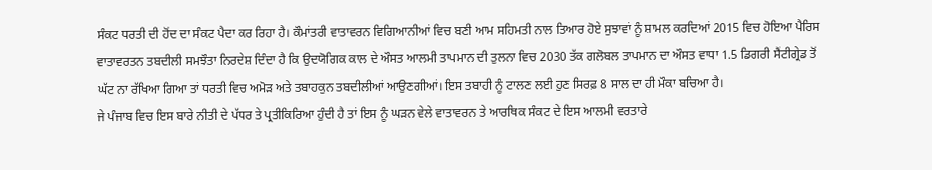ਸੰਕਟ ਧਰਤੀ ਦੀ ਹੋਂਦ ਦਾ ਸੰਕਟ ਪੈਦਾ ਕਰ ਰਿਹਾ ਹੈ। ਕੌਮਾਂਤਰੀ ਵਾਤਾਵਰਨ ਵਿਗਿਆਨੀਆਂ ਵਿਚ ਬਣੀ ਆਮ ਸਹਿਮਤੀ ਨਾਲ ਤਿਆਰ ਹੋਏ ਸੁਝਾਵਾਂ ਨੂੰ ਸ਼ਾਮਲ ਕਰਦਿਆਂ 2015 ਵਿਚ ਹੋਇਆ ਪੈਰਿਸ ਵਾਤਾਵਰਤਨ ਤਬਦੀਲੀ ਸਮਝੌਤਾ ਨਿਰਦੇਸ਼ ਦਿੰਦਾ ਹੈ ਕਿ ਉਦਯੋਗਿਕ ਕਾਲ ਦੇ ਔਸਤ ਆਲਮੀ ਤਾਪਮਾਨ ਦੀ ਤੁਲਨਾ ਵਿਚ 2030 ਤੱਕ ਗਲੋਬਲ ਤਾਪਮਾਨ ਦਾ ਔਸਤ ਵਾਧਾ 1.5 ਡਿਗਰੀ ਸੈਂਟੀਗ੍ਰੇਡ ਤੋਂ ਘੱਟ ਨਾ ਰੱਖਿਆ ਗਿਆ ਤਾਂ ਧਰਤੀ ਵਿਚ ਅਮੋੜ ਅਤੇ ਤਬਾਹਕੁਨ ਤਬਦੀਲੀਆਂ ਆਉਣਗੀਆਂ। ਇਸ ਤਬਾਹੀ ਨੂੰ ਟਾਲਣ ਲਈ ਹੁਣ ਸਿਰਫ਼ 8 ਸਾਲ ਦਾ ਹੀ ਮੌਕਾ ਬਚਿਆ ਹੈ।
ਜੇ ਪੰਜਾਬ ਵਿਚ ਇਸ ਬਾਰੇ ਨੀਤੀ ਦੇ ਪੱਧਰ ਤੇ ਪ੍ਰਤੀਕਿਰਿਆ ਹੁੰਦੀ ਹੈ ਤਾਂ ਇਸ ਨੂੰ ਘੜਨ ਵੇਲੇ ਵਾਤਾਵਰਨ ਤੇ ਆਰਥਿਕ ਸੰਕਟ ਦੇ ਇਸ ਆਲਮੀ ਵਰਤਾਰੇ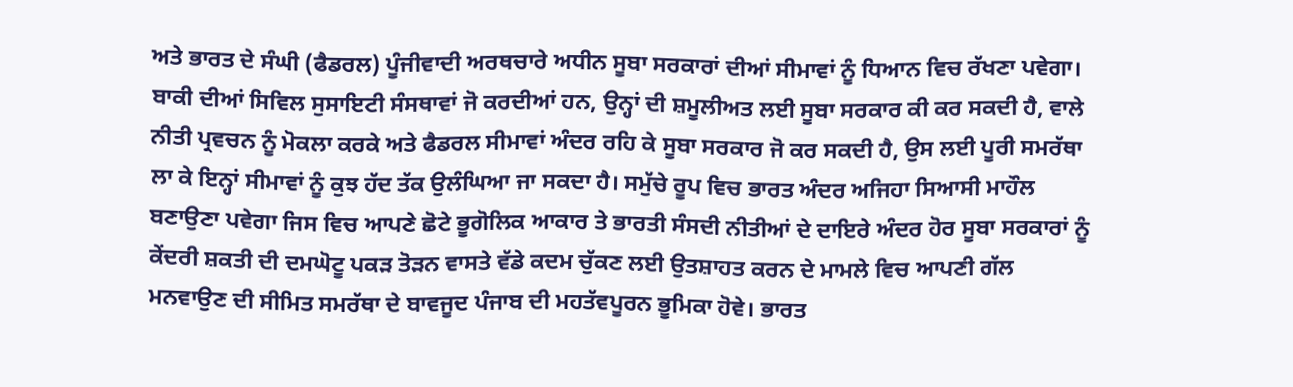ਅਤੇ ਭਾਰਤ ਦੇ ਸੰਘੀ (ਫੈਡਰਲ) ਪੂੰਜੀਵਾਦੀ ਅਰਥਚਾਰੇ ਅਧੀਨ ਸੂਬਾ ਸਰਕਾਰਾਂ ਦੀਆਂ ਸੀਮਾਵਾਂ ਨੂੰ ਧਿਆਨ ਵਿਚ ਰੱਖਣਾ ਪਵੇਗਾ। ਬਾਕੀ ਦੀਆਂ ਸਿਵਿਲ ਸੁਸਾਇਟੀ ਸੰਸਥਾਵਾਂ ਜੋ ਕਰਦੀਆਂ ਹਨ, ਉਨ੍ਹਾਂ ਦੀ ਸ਼ਮੂਲੀਅਤ ਲਈ ਸੂਬਾ ਸਰਕਾਰ ਕੀ ਕਰ ਸਕਦੀ ਹੈ, ਵਾਲੇ ਨੀਤੀ ਪ੍ਰਵਚਨ ਨੂੰ ਮੋਕਲਾ ਕਰਕੇ ਅਤੇ ਫੈਡਰਲ ਸੀਮਾਵਾਂ ਅੰਦਰ ਰਹਿ ਕੇ ਸੂਬਾ ਸਰਕਾਰ ਜੋ ਕਰ ਸਕਦੀ ਹੈ, ਉਸ ਲਈ ਪੂਰੀ ਸਮਰੱਥਾ ਲਾ ਕੇ ਇਨ੍ਹਾਂ ਸੀਮਾਵਾਂ ਨੂੰ ਕੁਝ ਹੱਦ ਤੱਕ ਉਲੰਘਿਆ ਜਾ ਸਕਦਾ ਹੈ। ਸਮੁੱਚੇ ਰੂਪ ਵਿਚ ਭਾਰਤ ਅੰਦਰ ਅਜਿਹਾ ਸਿਆਸੀ ਮਾਹੌਲ ਬਣਾਉਣਾ ਪਵੇਗਾ ਜਿਸ ਵਿਚ ਆਪਣੇ ਛੋਟੇ ਭੂਗੋਲਿਕ ਆਕਾਰ ਤੇ ਭਾਰਤੀ ਸੰਸਦੀ ਨੀਤੀਆਂ ਦੇ ਦਾਇਰੇ ਅੰਦਰ ਹੋਰ ਸੂਬਾ ਸਰਕਾਰਾਂ ਨੂੰ ਕੇਂਦਰੀ ਸ਼ਕਤੀ ਦੀ ਦਮਘੋਟੂ ਪਕੜ ਤੋੜਨ ਵਾਸਤੇ ਵੱਡੇ ਕਦਮ ਚੁੱਕਣ ਲਈ ਉਤਸ਼ਾਹਤ ਕਰਨ ਦੇ ਮਾਮਲੇ ਵਿਚ ਆਪਣੀ ਗੱਲ ਮਨਵਾਉਣ ਦੀ ਸੀਮਿਤ ਸਮਰੱਥਾ ਦੇ ਬਾਵਜੂਦ ਪੰਜਾਬ ਦੀ ਮਹਤੱਵਪੂਰਨ ਭੂਮਿਕਾ ਹੋਵੇ। ਭਾਰਤ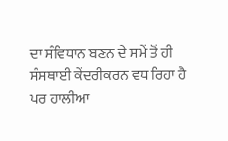ਦਾ ਸੰਵਿਧਾਨ ਬਣਨ ਦੇ ਸਮੇਂ ਤੋਂ ਹੀ ਸੰਸਥਾਈ ਕੇਂਦਰੀਕਰਨ ਵਧ ਰਿਹਾ ਹੈ ਪਰ ਹਾਲੀਆ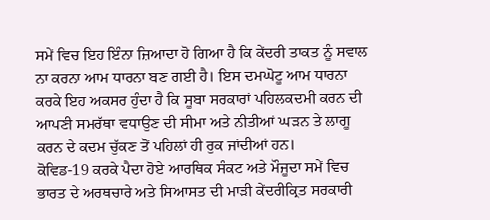ਸਮੇਂ ਵਿਚ ਇਹ ਇੰਨਾ ਜ਼ਿਆਦਾ ਹੋ ਗਿਆ ਹੈ ਕਿ ਕੇਂਦਰੀ ਤਾਕਤ ਨੂੰ ਸਵਾਲ ਨਾ ਕਰਨਾ ਆਮ ਧਾਰਨਾ ਬਣ ਗਈ ਹੈ। ਇਸ ਦਮਘੋਟੂ ਆਮ ਧਾਰਨਾ ਕਰਕੇ ਇਹ ਅਕਸਰ ਹੁੰਦਾ ਹੈ ਕਿ ਸੂਬਾ ਸਰਕਾਰਾਂ ਪਹਿਲਕਦਮੀ ਕਰਨ ਦੀ ਆਪਣੀ ਸਮਰੱਥਾ ਵਧਾਉਣ ਦੀ ਸੀਮਾ ਅਤੇ ਨੀਤੀਆਂ ਘੜਨ ਤੇ ਲਾਗੂ ਕਰਨ ਦੇ ਕਦਮ ਚੁੱਕਣ ਤੋਂ ਪਹਿਲਾਂ ਹੀ ਰੁਕ ਜਾਂਦੀਆਂ ਹਨ।
ਕੋਵਿਡ-19 ਕਰਕੇ ਪੈਦਾ ਹੋਏ ਆਰਥਿਕ ਸੰਕਟ ਅਤੇ ਮੌਜੂਦਾ ਸਮੇਂ ਵਿਚ ਭਾਰਤ ਦੇ ਅਰਥਚਾਰੇ ਅਤੇ ਸਿਆਸਤ ਦੀ ਮਾੜੀ ਕੇਂਦਰੀਕ੍ਰਿਤ ਸਰਕਾਰੀ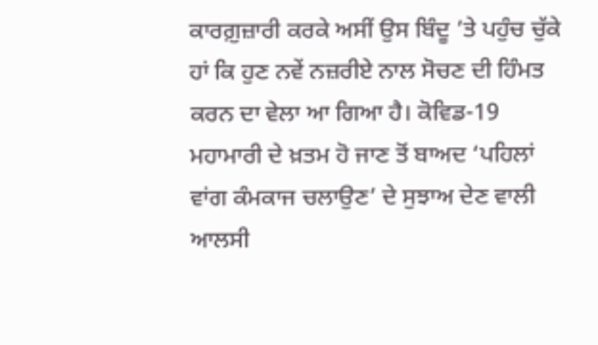ਕਾਰਗ਼ੁਜ਼ਾਰੀ ਕਰਕੇ ਅਸੀਂ ਉਸ ਬਿੰਦੂ ’ਤੇ ਪਹੁੰਚ ਚੁੱਕੇ ਹਾਂ ਕਿ ਹੁਣ ਨਵੇਂ ਨਜ਼ਰੀਏ ਨਾਲ ਸੋਚਣ ਦੀ ਹਿੰਮਤ ਕਰਨ ਦਾ ਵੇਲਾ ਆ ਗਿਆ ਹੈ। ਕੋਵਿਡ-19 ਮਹਾਮਾਰੀ ਦੇ ਖ਼ਤਮ ਹੋ ਜਾਣ ਤੋਂ ਬਾਅਦ ‘ਪਹਿਲਾਂ ਵਾਂਗ ਕੰਮਕਾਜ ਚਲਾਉਣ’ ਦੇ ਸੁਝਾਅ ਦੇਣ ਵਾਲੀ ਆਲਸੀ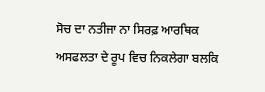ਸੋਚ ਦਾ ਨਤੀਜਾ ਨਾ ਸਿਰਫ਼ ਆਰਥਿਕ ਅਸਫਲਤਾ ਦੇ ਰੂਪ ਵਿਚ ਨਿਕਲੇਗਾ ਬਲਕਿ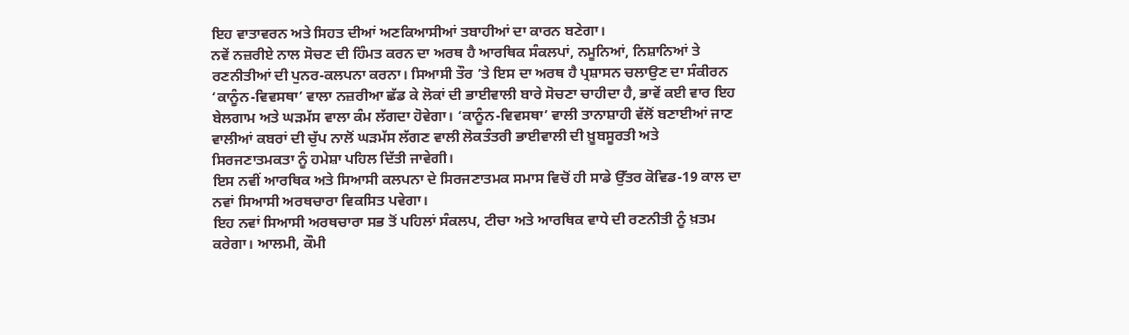ਇਹ ਵਾਤਾਵਰਨ ਅਤੇ ਸਿਹਤ ਦੀਆਂ ਅਣਕਿਆਸੀਆਂ ਤਬਾਹੀਆਂ ਦਾ ਕਾਰਨ ਬਣੇਗਾ।
ਨਵੇਂ ਨਜ਼ਰੀਏ ਨਾਲ ਸੋਚਣ ਦੀ ਹਿੰਮਤ ਕਰਨ ਦਾ ਅਰਥ ਹੈ ਆਰਥਿਕ ਸੰਕਲਪਾਂ, ਨਮੂਨਿਆਂ, ਨਿਸ਼ਾਨਿਆਂ ਤੇ ਰਣਨੀਤੀਆਂ ਦੀ ਪੁਨਰ-ਕਲਪਨਾ ਕਰਨਾ। ਸਿਆਸੀ ਤੌਰ ’ਤੇ ਇਸ ਦਾ ਅਰਥ ਹੈ ਪ੍ਰਸ਼ਾਸਨ ਚਲਾਉਣ ਦਾ ਸੰਕੀਰਨ ‘ਕਾਨੂੰਨ-ਵਿਵਸਥਾ’ ਵਾਲਾ ਨਜ਼ਰੀਆ ਛੱਡ ਕੇ ਲੋਕਾਂ ਦੀ ਭਾਈਵਾਲੀ ਬਾਰੇ ਸੋਚਣਾ ਚਾਹੀਦਾ ਹੈ, ਭਾਵੇਂ ਕਈ ਵਾਰ ਇਹ ਬੇਲਗਾਮ ਅਤੇ ਘੜਮੱਸ ਵਾਲਾ ਕੰਮ ਲੱਗਦਾ ਹੋਵੇਗਾ। ‘ਕਾਨੂੰਨ-ਵਿਵਸਥਾ’ ਵਾਲੀ ਤਾਨਾਸ਼ਾਹੀ ਵੱਲੋਂ ਬਣਾਈਆਂ ਜਾਣ ਵਾਲੀਆਂ ਕਬਰਾਂ ਦੀ ਚੁੱਪ ਨਾਲੋਂ ਘੜਮੱਸ ਲੱਗਣ ਵਾਲੀ ਲੋਕਤੰਤਰੀ ਭਾਈਵਾਲੀ ਦੀ ਖ਼ੂਬਸੂਰਤੀ ਅਤੇ ਸਿਰਜਣਾਤਮਕਤਾ ਨੂੰ ਹਮੇਸ਼ਾ ਪਹਿਲ ਦਿੱਤੀ ਜਾਵੇਗੀ।
ਇਸ ਨਵੀਂ ਆਰਥਿਕ ਅਤੇ ਸਿਆਸੀ ਕਲਪਨਾ ਦੇ ਸਿਰਜਣਾਤਮਕ ਸਮਾਸ ਵਿਚੋਂ ਹੀ ਸਾਡੇ ਉੱਤਰ ਕੋਵਿਡ-19 ਕਾਲ ਦਾ ਨਵਾਂ ਸਿਆਸੀ ਅਰਥਚਾਰਾ ਵਿਕਸਿਤ ਪਵੇਗਾ।
ਇਹ ਨਵਾਂ ਸਿਆਸੀ ਅਰਥਚਾਰਾ ਸਭ ਤੋਂ ਪਹਿਲਾਂ ਸੰਕਲਪ, ਟੀਚਾ ਅਤੇ ਆਰਥਿਕ ਵਾਧੇ ਦੀ ਰਣਨੀਤੀ ਨੂੰ ਖ਼ਤਮ ਕਰੇਗਾ। ਆਲਮੀ, ਕੌਮੀ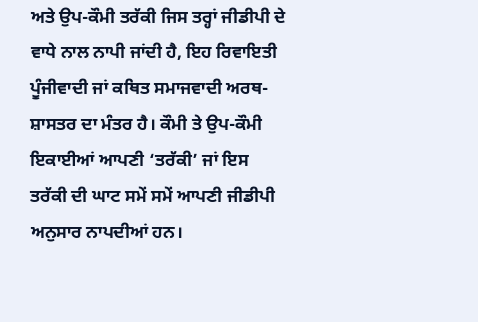ਅਤੇ ਉਪ-ਕੌਮੀ ਤਰੱਕੀ ਜਿਸ ਤਰ੍ਹਾਂ ਜੀਡੀਪੀ ਦੇ ਵਾਧੇ ਨਾਲ ਨਾਪੀ ਜਾਂਦੀ ਹੈ, ਇਹ ਰਿਵਾਇਤੀ ਪੂੰਜੀਵਾਦੀ ਜਾਂ ਕਥਿਤ ਸਮਾਜਵਾਦੀ ਅਰਥ-ਸ਼ਾਸਤਰ ਦਾ ਮੰਤਰ ਹੈ। ਕੌਮੀ ਤੇ ਉਪ-ਕੌਮੀ ਇਕਾਈਆਂ ਆਪਣੀ ‘ਤਰੱਕੀ’ ਜਾਂ ਇਸ ਤਰੱਕੀ ਦੀ ਘਾਟ ਸਮੇਂ ਸਮੇਂ ਆਪਣੀ ਜੀਡੀਪੀ ਅਨੁਸਾਰ ਨਾਪਦੀਆਂ ਹਨ।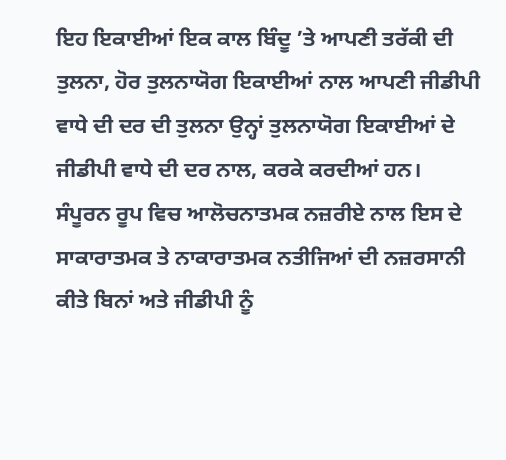ਇਹ ਇਕਾਈਆਂ ਇਕ ਕਾਲ ਬਿੰਦੂ ’ਤੇ ਆਪਣੀ ਤਰੱਕੀ ਦੀ ਤੁਲਨਾ, ਹੋਰ ਤੁਲਨਾਯੋਗ ਇਕਾਈਆਂ ਨਾਲ ਆਪਣੀ ਜੀਡੀਪੀ ਵਾਧੇ ਦੀ ਦਰ ਦੀ ਤੁਲਨਾ ਉਨ੍ਹਾਂ ਤੁਲਨਾਯੋਗ ਇਕਾਈਆਂ ਦੇ ਜੀਡੀਪੀ ਵਾਧੇ ਦੀ ਦਰ ਨਾਲ, ਕਰਕੇ ਕਰਦੀਆਂ ਹਨ।
ਸੰਪੂਰਨ ਰੂਪ ਵਿਚ ਆਲੋਚਨਾਤਮਕ ਨਜ਼ਰੀਏ ਨਾਲ ਇਸ ਦੇ ਸਾਕਾਰਾਤਮਕ ਤੇ ਨਾਕਾਰਾਤਮਕ ਨਤੀਜਿਆਂ ਦੀ ਨਜ਼ਰਸਾਨੀ ਕੀਤੇ ਬਿਨਾਂ ਅਤੇ ਜੀਡੀਪੀ ਨੂੰ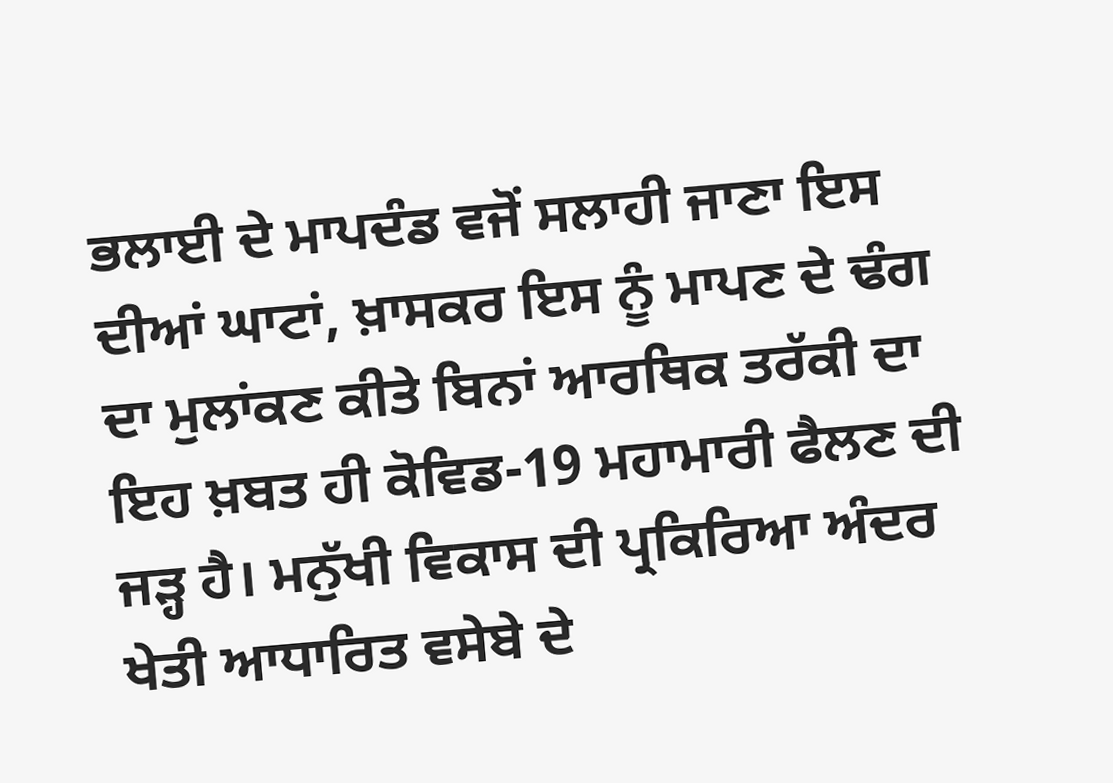ਭਲਾਈ ਦੇ ਮਾਪਦੰਡ ਵਜੋਂ ਸਲਾਹੀ ਜਾਣਾ ਇਸ ਦੀਆਂ ਘਾਟਾਂ, ਖ਼ਾਸਕਰ ਇਸ ਨੂੰ ਮਾਪਣ ਦੇ ਢੰਗ ਦਾ ਮੁਲਾਂਕਣ ਕੀਤੇ ਬਿਨਾਂ ਆਰਥਿਕ ਤਰੱਕੀ ਦਾ ਇਹ ਖ਼ਬਤ ਹੀ ਕੋਵਿਡ-19 ਮਹਾਮਾਰੀ ਫੈਲਣ ਦੀ ਜੜ੍ਹ ਹੈ। ਮਨੁੱਖੀ ਵਿਕਾਸ ਦੀ ਪ੍ਰਕਿਰਿਆ ਅੰਦਰ ਖੇਤੀ ਆਧਾਰਿਤ ਵਸੇਬੇ ਦੇ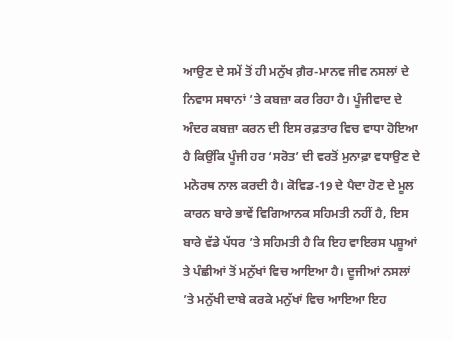ਆਉਣ ਦੇ ਸਮੇਂ ਤੋਂ ਹੀ ਮਨੁੱਖ ਗ਼ੈਰ-ਮਾਨਵ ਜੀਵ ਨਸਲਾਂ ਦੇ ਨਿਵਾਸ ਸਥਾਨਾਂ ’ਤੇ ਕਬਜ਼ਾ ਕਰ ਰਿਹਾ ਹੈ। ਪੂੰਜੀਵਾਦ ਦੇ ਅੰਦਰ ਕਬਜ਼ਾ ਕਰਨ ਦੀ ਇਸ ਰਫ਼ਤਾਰ ਵਿਚ ਵਾਧਾ ਹੋਇਆ ਹੈ ਕਿਉਂਕਿ ਪੂੰਜੀ ਹਰ ‘ਸਰੋਤ’ ਦੀ ਵਰਤੋਂ ਮੁਨਾਫ਼ਾ ਵਧਾਉਣ ਦੇ ਮਨੋਰਥ ਨਾਲ ਕਰਦੀ ਹੈ। ਕੋਵਿਡ-19 ਦੇ ਪੈਦਾ ਹੋਣ ਦੇ ਮੂਲ ਕਾਰਨ ਬਾਰੇ ਭਾਵੇਂ ਵਿਗਿਆਨਕ ਸਹਿਮਤੀ ਨਹੀਂ ਹੈ, ਇਸ ਬਾਰੇ ਵੱਡੇ ਪੱਧਰ ’ਤੇ ਸਹਿਮਤੀ ਹੈ ਕਿ ਇਹ ਵਾਇਰਸ ਪਸ਼ੂਆਂ ਤੇ ਪੰਛੀਆਂ ਤੋਂ ਮਨੁੱਖਾਂ ਵਿਚ ਆਇਆ ਹੈ। ਦੂਜੀਆਂ ਨਸਲਾਂ ’ਤੇ ਮਨੁੱਖੀ ਦਾਬੇ ਕਰਕੇ ਮਨੁੱਖਾਂ ਵਿਚ ਆਇਆ ਇਹ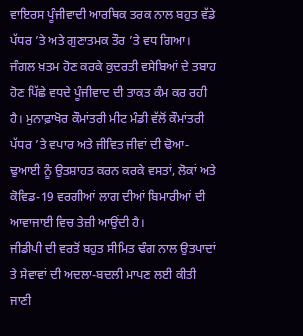ਵਾਇਰਸ ਪੂੰਜੀਵਾਦੀ ਆਰਥਿਕ ਤਰਕ ਨਾਲ ਬਹੁਤ ਵੱਡੇ ਪੱਧਰ ’ਤੇ ਅਤੇ ਗੁਣਾਤਮਕ ਤੌਰ ’ਤੇ ਵਧ ਗਿਆ। ਜੰਗਲ ਖ਼ਤਮ ਹੋਣ ਕਰਕੇ ਕੁਦਰਤੀ ਵਸੇਬਿਆਂ ਦੇ ਤਬਾਹ ਹੋਣ ਪਿੱਛੇ ਵਧਦੇ ਪੂੰਜੀਵਾਦ ਦੀ ਤਾਕਤ ਕੰਮ ਕਰ ਰਹੀ ਹੈ। ਮੁਨਾਫ਼ਾਖੋਰ ਕੌਮਾਂਤਰੀ ਮੀਟ ਮੰਡੀ ਵੱਲੋਂ ਕੌਮਾਂਤਰੀ ਪੱਧਰ ’ਤੇ ਵਪਾਰ ਅਤੇ ਜੀਵਿਤ ਜੀਵਾਂ ਦੀ ਢੋਆ-ਢੁਆਈ ਨੂੰ ਉਤਸ਼ਾਹਤ ਕਰਨ ਕਰਕੇ ਵਸਤਾਂ, ਲੋਕਾਂ ਅਤੇ ਕੋਵਿਡ-19 ਵਰਗੀਆਂ ਲਾਗ ਦੀਆਂ ਬਿਮਾਰੀਆਂ ਦੀ ਆਵਾਜਾਈ ਵਿਚ ਤੇਜ਼ੀ ਆਉਂਦੀ ਹੈ।
ਜੀਡੀਪੀ ਦੀ ਵਰਤੋਂ ਬਹੁਤ ਸੀਮਿਤ ਢੰਗ ਨਾਲ ਉਤਪਾਦਾਂ ਤੇ ਸੇਵਾਵਾਂ ਦੀ ਅਦਲਾ-ਬਦਲੀ ਮਾਪਣ ਲਈ ਕੀਤੀ ਜਾਣੀ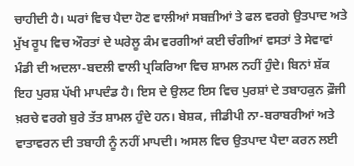ਚਾਹੀਦੀ ਹੈ। ਘਰਾਂ ਵਿਚ ਪੈਦਾ ਹੋਣ ਵਾਲੀਆਂ ਸਬਜ਼ੀਆਂ ਤੇ ਫਲ ਵਰਗੇ ਉਤਪਾਦ ਅਤੇ ਮੁੱਖ ਰੂਪ ਵਿਚ ਔਰਤਾਂ ਦੇ ਘਰੇਲੂ ਕੰਮ ਵਰਗੀਆਂ ਕਈ ਚੰਗੀਆਂ ਵਸਤਾਂ ਤੇ ਸੇਵਾਵਾਂ ਮੰਡੀ ਦੀ ਅਦਲਾ-ਬਦਲੀ ਵਾਲੀ ਪ੍ਰਕਿਰਿਆ ਵਿਚ ਸ਼ਾਮਲ ਨਹੀਂ ਹੁੰਦੇ। ਬਿਨਾਂ ਸ਼ੱਕ ਇਹ ਪੁਰਸ਼ ਪੱਖੀ ਮਾਪਦੰਡ ਹੈ। ਇਸ ਦੇ ਉਲਟ ਇਸ ਵਿਚ ਪੁਰਸ਼ਾਂ ਦੇ ਤਬਾਹਕੁਨ ਫ਼ੌਜੀ ਖ਼ਰਚੇ ਵਰਗੇ ਬੁਰੇ ਤੱਤ ਸ਼ਾਮਲ ਹੁੰਦੇ ਹਨ। ਬੇਸ਼ਕ, ਜੀਡੀਪੀ ਨਾ-ਬਰਾਬਰੀਆਂ ਅਤੇ ਵਾਤਾਵਰਨ ਦੀ ਤਬਾਹੀ ਨੂੰ ਨਹੀਂ ਮਾਪਦੀ। ਅਸਲ ਵਿਚ ਉਤਪਾਦ ਪੈਦਾ ਕਰਨ ਲਈ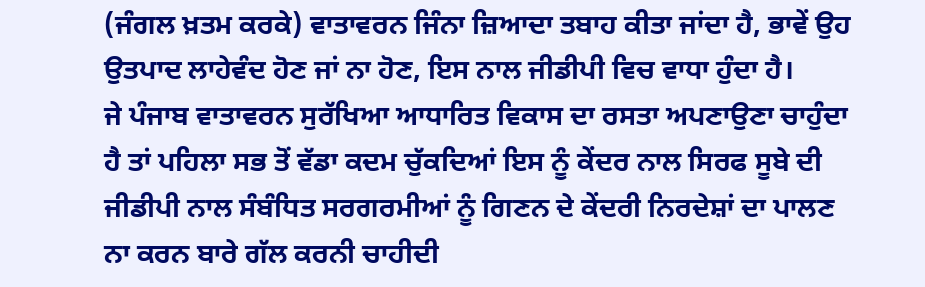(ਜੰਗਲ ਖ਼ਤਮ ਕਰਕੇ) ਵਾਤਾਵਰਨ ਜਿੰਨਾ ਜ਼ਿਆਦਾ ਤਬਾਹ ਕੀਤਾ ਜਾਂਦਾ ਹੈ, ਭਾਵੇਂ ਉਹ ਉਤਪਾਦ ਲਾਹੇਵੰਦ ਹੋਣ ਜਾਂ ਨਾ ਹੋਣ, ਇਸ ਨਾਲ ਜੀਡੀਪੀ ਵਿਚ ਵਾਧਾ ਹੁੰਦਾ ਹੈ।
ਜੇ ਪੰਜਾਬ ਵਾਤਾਵਰਨ ਸੁਰੱਖਿਆ ਆਧਾਰਿਤ ਵਿਕਾਸ ਦਾ ਰਸਤਾ ਅਪਣਾਉਣਾ ਚਾਹੁੰਦਾ ਹੈ ਤਾਂ ਪਹਿਲਾ ਸਭ ਤੋਂ ਵੱਡਾ ਕਦਮ ਚੁੱਕਦਿਆਂ ਇਸ ਨੂੰ ਕੇਂਦਰ ਨਾਲ ਸਿਰਫ ਸੂਬੇ ਦੀ ਜੀਡੀਪੀ ਨਾਲ ਸੰਬੰਧਿਤ ਸਰਗਰਮੀਆਂ ਨੂੰ ਗਿਣਨ ਦੇ ਕੇਂਦਰੀ ਨਿਰਦੇਸ਼ਾਂ ਦਾ ਪਾਲਣ ਨਾ ਕਰਨ ਬਾਰੇ ਗੱਲ ਕਰਨੀ ਚਾਹੀਦੀ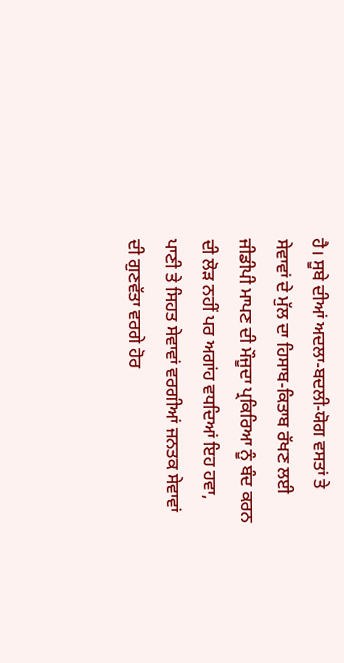ਹੈ। ਸੂਬੇ ਦੀਆਂ ਅਦਲਾ-ਬਦਲੀ-ਯੋਗ ਵਸਤਾਂ ਤੇ ਸੇਵਾਵਾਂ ਦੇ ਮੁੱਲ ਦਾ ਹਿਸਾਬ-ਕਿਤਾਬ ਰੱਖਣ ਲਈ ਜੀਡੀਪੀ ਮਾਪਣ ਦੀ ਮੌਜੂਦਾ ਪ੍ਰਕਿਰਿਆ ਨੂੰ ਬੰਦ ਕਰਨ ਦੀ ਲੋੜ ਨਹੀਂ ਪਰ ਅਗਾਂਹ ਵਧਦਿਆਂ ਇਹ ਹਵਾ, ਪਾਣੀ ਤੇ ਸਿਹਤ ਸੇਵਾਵਾਂ ਵਰਗੀਆਂ ਜਨਤਕ ਸੇਵਾਵਾਂ ਦੀ ਗੁਣਵੱਤਾ ਵਰਗੇ ਹੋਰ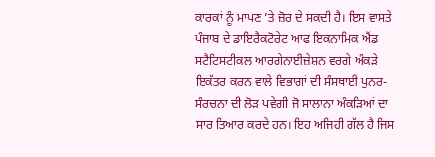ਕਾਰਕਾਂ ਨੂੰ ਮਾਪਣ ’ਤੇ ਜ਼ੋਰ ਦੇ ਸਕਦੀ ਹੈ। ਇਸ ਵਾਸਤੇ ਪੰਜਾਬ ਦੇ ਡਾਇਰੈਕਟੋਰੇਟ ਆਫ ਇਕਨਾਮਿਕ ਐਂਡ ਸਟੈਟਿਸਟੀਕਲ ਆਰਗੇਨਾਈਜ਼ੇਸ਼ਨ ਵਰਗੇ ਅੰਕੜੇ ਇਕੱਤਰ ਕਰਨ ਵਾਲੇ ਵਿਭਾਗਾਂ ਦੀ ਸੰਸਥਾਈ ਪੁਨਰ-ਸੰਰਚਨਾ ਦੀ ਲੋੜ ਪਵੇਗੀ ਜੋ ਸਾਲਾਨਾ ਅੰਕੜਿਆਂ ਦਾ ਸਾਰ ਤਿਆਰ ਕਰਦੇ ਹਨ। ਇਹ ਅਜਿਹੀ ਗੱਲ ਹੈ ਜਿਸ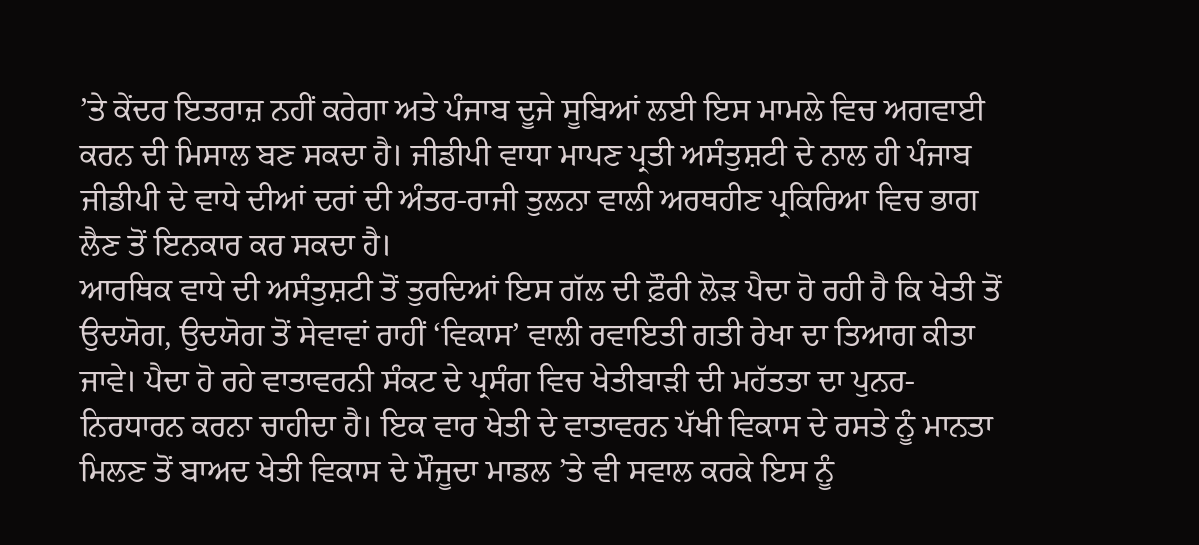’ਤੇ ਕੇਂਦਰ ਇਤਰਾਜ਼ ਨਹੀਂ ਕਰੇਗਾ ਅਤੇ ਪੰਜਾਬ ਦੂਜੇ ਸੂਬਿਆਂ ਲਈ ਇਸ ਮਾਮਲੇ ਵਿਚ ਅਗਵਾਈ ਕਰਨ ਦੀ ਮਿਸਾਲ ਬਣ ਸਕਦਾ ਹੈ। ਜੀਡੀਪੀ ਵਾਧਾ ਮਾਪਣ ਪ੍ਰਤੀ ਅਸੰਤੁਸ਼ਟੀ ਦੇ ਨਾਲ ਹੀ ਪੰਜਾਬ ਜੀਡੀਪੀ ਦੇ ਵਾਧੇ ਦੀਆਂ ਦਰਾਂ ਦੀ ਅੰਤਰ-ਰਾਜੀ ਤੁਲਨਾ ਵਾਲੀ ਅਰਥਹੀਣ ਪ੍ਰਕਿਰਿਆ ਵਿਚ ਭਾਗ ਲੈਣ ਤੋਂ ਇਨਕਾਰ ਕਰ ਸਕਦਾ ਹੈ।
ਆਰਥਿਕ ਵਾਧੇ ਦੀ ਅਸੰਤੁਸ਼ਟੀ ਤੋਂ ਤੁਰਦਿਆਂ ਇਸ ਗੱਲ ਦੀ ਫ਼ੌਰੀ ਲੋੜ ਪੈਦਾ ਹੋ ਰਹੀ ਹੈ ਕਿ ਖੇਤੀ ਤੋਂ ਉਦਯੋਗ, ਉਦਯੋਗ ਤੋਂ ਸੇਵਾਵਾਂ ਰਾਹੀਂ ‘ਵਿਕਾਸ’ ਵਾਲੀ ਰਵਾਇਤੀ ਗਤੀ ਰੇਖਾ ਦਾ ਤਿਆਗ ਕੀਤਾ ਜਾਵੇ। ਪੈਦਾ ਹੋ ਰਹੇ ਵਾਤਾਵਰਨੀ ਸੰਕਟ ਦੇ ਪ੍ਰਸੰਗ ਵਿਚ ਖੇਤੀਬਾੜੀ ਦੀ ਮਹੱਤਤਾ ਦਾ ਪੁਨਰ-ਨਿਰਧਾਰਨ ਕਰਨਾ ਚਾਹੀਦਾ ਹੈ। ਇਕ ਵਾਰ ਖੇਤੀ ਦੇ ਵਾਤਾਵਰਨ ਪੱਖੀ ਵਿਕਾਸ ਦੇ ਰਸਤੇ ਨੂੰ ਮਾਨਤਾ ਮਿਲਣ ਤੋਂ ਬਾਅਦ ਖੇਤੀ ਵਿਕਾਸ ਦੇ ਮੌਜੂਦਾ ਮਾਡਲ ’ਤੇ ਵੀ ਸਵਾਲ ਕਰਕੇ ਇਸ ਨੂੰ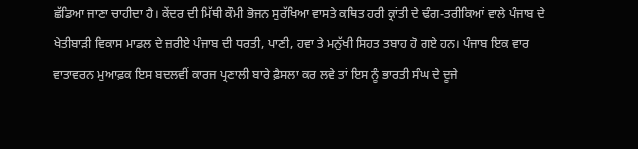ਛੱਡਿਆ ਜਾਣਾ ਚਾਹੀਦਾ ਹੈ। ਕੇਂਦਰ ਦੀ ਮਿੱਥੀ ਕੌਮੀ ਭੋਜਨ ਸੁਰੱਖਿਆ ਵਾਸਤੇ ਕਥਿਤ ਹਰੀ ਕ੍ਰਾਂਤੀ ਦੇ ਢੰਗ-ਤਰੀਕਿਆਂ ਵਾਲੇ ਪੰਜਾਬ ਦੇ ਖੇਤੀਬਾੜੀ ਵਿਕਾਸ ਮਾਡਲ ਦੇ ਜ਼ਰੀਏ ਪੰਜਾਬ ਦੀ ਧਰਤੀ, ਪਾਣੀ, ਹਵਾ ਤੇ ਮਨੁੱਖੀ ਸਿਹਤ ਤਬਾਹ ਹੋ ਗਏ ਹਨ। ਪੰਜਾਬ ਇਕ ਵਾਰ ਵਾਤਾਵਰਨ ਮੁਆਫ਼ਕ ਇਸ ਬਦਲਵੀਂ ਕਾਰਜ ਪ੍ਰਣਾਲੀ ਬਾਰੇ ਫ਼ੈਸਲਾ ਕਰ ਲਵੇ ਤਾਂ ਇਸ ਨੂੰ ਭਾਰਤੀ ਸੰਘ ਦੇ ਦੂਜੇ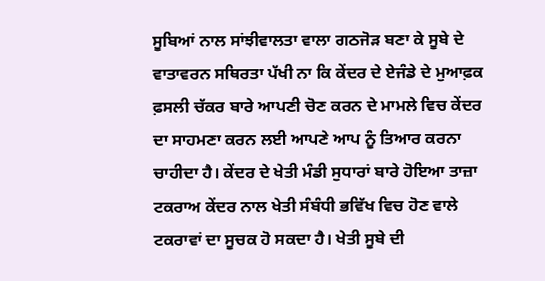ਸੂਬਿਆਂ ਨਾਲ ਸਾਂਝੀਵਾਲਤਾ ਵਾਲਾ ਗਠਜੋੜ ਬਣਾ ਕੇ ਸੂਬੇ ਦੇ ਵਾਤਾਵਰਨ ਸਥਿਰਤਾ ਪੱਖੀ ਨਾ ਕਿ ਕੇਂਦਰ ਦੇ ਏਜੰਡੇ ਦੇ ਮੁਆਫ਼ਕ ਫ਼ਸਲੀ ਚੱਕਰ ਬਾਰੇ ਆਪਣੀ ਚੋਣ ਕਰਨ ਦੇ ਮਾਮਲੇ ਵਿਚ ਕੇਂਦਰ ਦਾ ਸਾਹਮਣਾ ਕਰਨ ਲਈ ਆਪਣੇ ਆਪ ਨੂੰ ਤਿਆਰ ਕਰਨਾ ਚਾਹੀਦਾ ਹੈ। ਕੇਂਦਰ ਦੇ ਖੇਤੀ ਮੰਡੀ ਸੁਧਾਰਾਂ ਬਾਰੇ ਹੋਇਆ ਤਾਜ਼ਾ ਟਕਰਾਅ ਕੇਂਦਰ ਨਾਲ ਖੇਤੀ ਸੰਬੰਧੀ ਭਵਿੱਖ ਵਿਚ ਹੋਣ ਵਾਲੇ ਟਕਰਾਵਾਂ ਦਾ ਸੂਚਕ ਹੋ ਸਕਦਾ ਹੈ। ਖੇਤੀ ਸੂਬੇ ਦੀ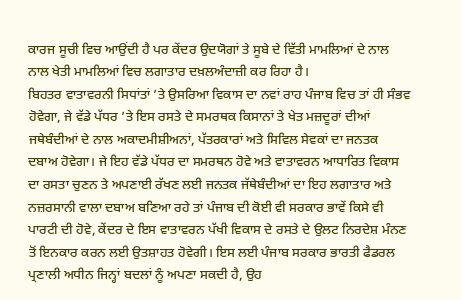ਕਾਰਜ ਸੂਚੀ ਵਿਚ ਆਉਂਦੀ ਹੈ ਪਰ ਕੇਂਦਰ ਉਦਯੋਗਾਂ ਤੇ ਸੂਬੇ ਦੇ ਵਿੱਤੀ ਮਾਮਲਿਆਂ ਦੇ ਨਾਲ ਨਾਲ ਖੇਤੀ ਮਾਮਲਿਆਂ ਵਿਚ ਲਗਾਤਾਰ ਦਖ਼ਲਅੰਦਾਜ਼ੀ ਕਰ ਰਿਹਾ ਹੈ।
ਬਿਹਤਰ ਵਾਤਾਵਰਨੀ ਸਿਧਾਂਤਾਂ ’ਤੇ ਉਸਰਿਆ ਵਿਕਾਸ ਦਾ ਨਵਾਂ ਰਾਹ ਪੰਜਾਬ ਵਿਚ ਤਾਂ ਹੀ ਸੰਭਵ ਹੋਵੇਗਾ, ਜੇ ਵੱਡੇ ਪੱਧਰ ’ਤੇ ਇਸ ਰਸਤੇ ਦੇ ਸਮਰਥਕ ਕਿਸਾਨਾਂ ਤੇ ਖੇਤ ਮਜ਼ਦੂਰਾਂ ਦੀਆਂ ਜਥੇਬੰਦੀਆਂ ਦੇ ਨਾਲ ਅਕਾਦਮੀਸ਼ੀਅਨਾਂ, ਪੱਤਰਕਾਰਾਂ ਅਤੇ ਸਿਵਿਲ ਸੇਵਕਾਂ ਦਾ ਜਨਤਕ ਦਬਾਅ ਹੋਵੇਗਾ। ਜੇ ਇਹ ਵੱਡੇ ਪੱਧਰ ਦਾ ਸਮਰਥਨ ਹੋਵੇ ਅਤੇ ਵਾਤਾਵਰਨ ਆਧਾਰਿਤ ਵਿਕਾਸ ਦਾ ਰਸਤਾ ਚੁਣਨ ਤੇ ਅਪਣਾਈ ਰੱਖਣ ਲਈ ਜਨਤਕ ਜੱਥੇਬੰਦੀਆਂ ਦਾ ਇਹ ਲਗਾਤਾਰ ਅਤੇ ਨਜ਼ਰਸਾਨੀ ਵਾਲਾ ਦਬਾਅ ਬਣਿਆ ਰਹੇ ਤਾਂ ਪੰਜਾਬ ਦੀ ਕੋਈ ਵੀ ਸਰਕਾਰ ਭਾਵੇਂ ਕਿਸੇ ਵੀ ਪਾਰਟੀ ਦੀ ਹੋਵੇ, ਕੇਂਦਰ ਦੇ ਇਸ ਵਾਤਾਵਰਨ ਪੱਖੀ ਵਿਕਾਸ ਦੇ ਰਸਤੇ ਦੇ ਉਲਟ ਨਿਰਦੇਸ਼ ਮੰਨਣ ਤੋਂ ਇਨਕਾਰ ਕਰਨ ਲਈ ਉਤਸ਼ਾਹਤ ਹੋਵੇਗੀ। ਇਸ ਲਈ ਪੰਜਾਬ ਸਰਕਾਰ ਭਾਰਤੀ ਫੈਡਰਲ ਪ੍ਰਣਾਲੀ ਅਧੀਨ ਜਿਨ੍ਹਾਂ ਬਦਲਾਂ ਨੂੰ ਅਪਣਾ ਸਕਦੀ ਹੈ, ਉਹ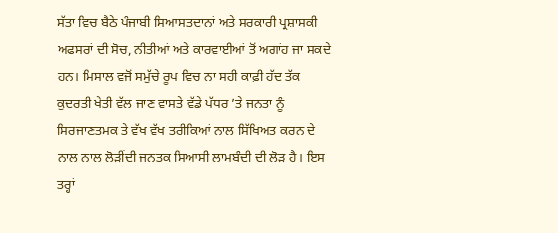ਸੱਤਾ ਵਿਚ ਬੈਠੇ ਪੰਜਾਬੀ ਸਿਆਸਤਦਾਨਾਂ ਅਤੇ ਸਰਕਾਰੀ ਪ੍ਰਸ਼ਾਸਕੀ ਅਫਸਰਾਂ ਦੀ ਸੋਚ, ਨੀਤੀਆਂ ਅਤੇ ਕਾਰਵਾਈਆਂ ਤੋਂ ਅਗਾਂਹ ਜਾ ਸਕਦੇ ਹਨ। ਮਿਸਾਲ ਵਜੋਂ ਸਮੁੱਚੇ ਰੂਪ ਵਿਚ ਨਾ ਸਹੀ ਕਾਫ਼ੀ ਹੱਦ ਤੱਕ ਕੁਦਰਤੀ ਖੇਤੀ ਵੱਲ ਜਾਣ ਵਾਸਤੇ ਵੱਡੇ ਪੱਧਰ ’ਤੇ ਜਨਤਾ ਨੂੰ ਸਿਰਜਾਣਤਮਕ ਤੇ ਵੱਖ ਵੱਖ ਤਰੀਕਿਆਂ ਨਾਲ ਸਿੱਖਿਅਤ ਕਰਨ ਦੇ ਨਾਲ ਨਾਲ ਲੋੜੀਂਦੀ ਜਨਤਕ ਸਿਆਸੀ ਲਾਮਬੰਦੀ ਦੀ ਲੋੜ ਹੈ। ਇਸ ਤਰ੍ਹਾਂ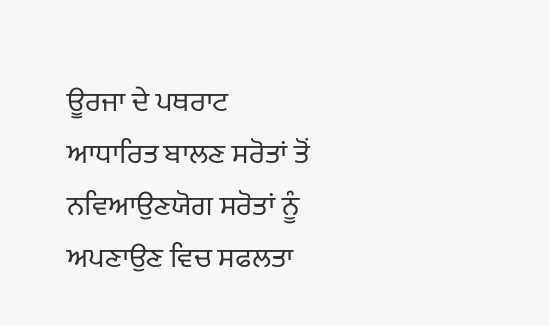ਊਰਜਾ ਦੇ ਪਥਰਾਟ ਆਧਾਰਿਤ ਬਾਲਣ ਸਰੋਤਾਂ ਤੋਂ ਨਵਿਆਉਣਯੋਗ ਸਰੋਤਾਂ ਨੂੰ ਅਪਣਾਉਣ ਵਿਚ ਸਫਲਤਾ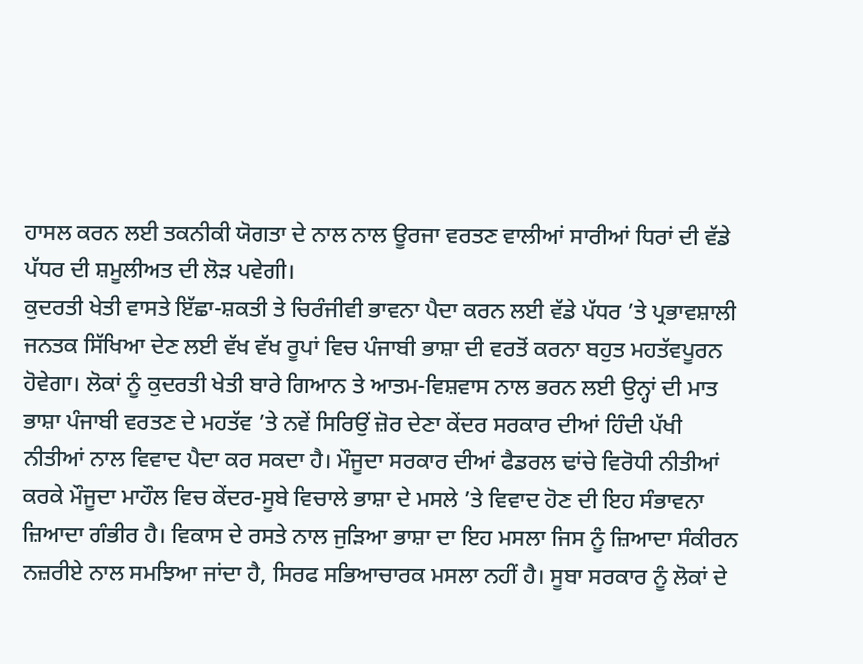ਹਾਸਲ ਕਰਨ ਲਈ ਤਕਨੀਕੀ ਯੋਗਤਾ ਦੇ ਨਾਲ ਨਾਲ ਊਰਜਾ ਵਰਤਣ ਵਾਲੀਆਂ ਸਾਰੀਆਂ ਧਿਰਾਂ ਦੀ ਵੱਡੇ ਪੱਧਰ ਦੀ ਸ਼ਮੂਲੀਅਤ ਦੀ ਲੋੜ ਪਵੇਗੀ।
ਕੁਦਰਤੀ ਖੇਤੀ ਵਾਸਤੇ ਇੱਛਾ-ਸ਼ਕਤੀ ਤੇ ਚਿਰੰਜੀਵੀ ਭਾਵਨਾ ਪੈਦਾ ਕਰਨ ਲਈ ਵੱਡੇ ਪੱਧਰ ’ਤੇ ਪ੍ਰਭਾਵਸ਼ਾਲੀ ਜਨਤਕ ਸਿੱਖਿਆ ਦੇਣ ਲਈ ਵੱਖ ਵੱਖ ਰੂਪਾਂ ਵਿਚ ਪੰਜਾਬੀ ਭਾਸ਼ਾ ਦੀ ਵਰਤੋਂ ਕਰਨਾ ਬਹੁਤ ਮਹਤੱਵਪੂਰਨ ਹੋਵੇਗਾ। ਲੋਕਾਂ ਨੂੰ ਕੁਦਰਤੀ ਖੇਤੀ ਬਾਰੇ ਗਿਆਨ ਤੇ ਆਤਮ-ਵਿਸ਼ਵਾਸ ਨਾਲ ਭਰਨ ਲਈ ਉਨ੍ਹਾਂ ਦੀ ਮਾਤ ਭਾਸ਼ਾ ਪੰਜਾਬੀ ਵਰਤਣ ਦੇ ਮਹਤੱਵ ’ਤੇ ਨਵੇਂ ਸਿਰਿਉਂ ਜ਼ੋਰ ਦੇਣਾ ਕੇਂਦਰ ਸਰਕਾਰ ਦੀਆਂ ਹਿੰਦੀ ਪੱਖੀ ਨੀਤੀਆਂ ਨਾਲ ਵਿਵਾਦ ਪੈਦਾ ਕਰ ਸਕਦਾ ਹੈ। ਮੌਜੂਦਾ ਸਰਕਾਰ ਦੀਆਂ ਫੈਡਰਲ ਢਾਂਚੇ ਵਿਰੋਧੀ ਨੀਤੀਆਂ ਕਰਕੇ ਮੌਜੂਦਾ ਮਾਹੌਲ ਵਿਚ ਕੇਂਦਰ-ਸੂਬੇ ਵਿਚਾਲੇ ਭਾਸ਼ਾ ਦੇ ਮਸਲੇ ’ਤੇ ਵਿਵਾਦ ਹੋਣ ਦੀ ਇਹ ਸੰਭਾਵਨਾ ਜ਼ਿਆਦਾ ਗੰਭੀਰ ਹੈ। ਵਿਕਾਸ ਦੇ ਰਸਤੇ ਨਾਲ ਜੁੜਿਆ ਭਾਸ਼ਾ ਦਾ ਇਹ ਮਸਲਾ ਜਿਸ ਨੂੰ ਜ਼ਿਆਦਾ ਸੰਕੀਰਨ ਨਜ਼ਰੀਏ ਨਾਲ ਸਮਝਿਆ ਜਾਂਦਾ ਹੈ, ਸਿਰਫ ਸਭਿਆਚਾਰਕ ਮਸਲਾ ਨਹੀਂ ਹੈ। ਸੂਬਾ ਸਰਕਾਰ ਨੂੰ ਲੋਕਾਂ ਦੇ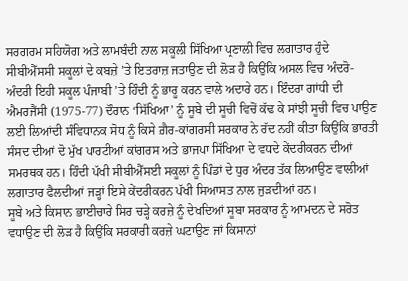ਸਰਗਰਮ ਸਹਿਯੋਗ ਅਤੇ ਲਾਮਬੰਦੀ ਨਾਲ ਸਕੂਲੀ ਸਿੱਖਿਆ ਪ੍ਰਣਾਲੀ ਵਿਚ ਲਗਾਤਾਰ ਹੁੰਦੇ ਸੀਬੀਐੱਸਸੀ ਸਕੂਲਾਂ ਦੇ ਕਬਜ਼ੇ ’ਤੇ ਇਤਰਾਜ਼ ਜਤਾਉਣ ਦੀ ਲੋੜ ਹੈ ਕਿਉਂਕਿ ਅਸਲ ਵਿਚ ਅੰਦਰੋ-ਅੰਦਰੀ ਇਹੀ ਸਕੂਲ ਪੰਜਾਬੀ ’ਤੇ ਹਿੰਦੀ ਨੂੰ ਭਾਰੂ ਕਰਨ ਵਾਲੇ ਅਦਾਰੇ ਹਨ। ਇੰਦਰਾ ਗਾਂਧੀ ਦੀ ਐਮਰਜੈਂਸੀ (1975-77) ਦੌਰਾਨ ‘ਸਿੱਖਿਆ’ ਨੂੰ ਸੂਬੇ ਦੀ ਸੂਚੀ ਵਿਚੋਂ ਕੱਢ ਕੇ ਸਾਂਝੀ ਸੂਚੀ ਵਿਚ ਪਾਉਣ ਲਈ ਲਿਆਂਦੀ ਸੰਵਿਧਾਨਕ ਸੋਧ ਨੂੰ ਕਿਸੇ ਗ਼ੈਰ-ਕਾਂਗਰਸੀ ਸਰਕਾਰ ਨੇ ਰੱਦ ਨਹੀਂ ਕੀਤਾ ਕਿਉਂਕਿ ਭਾਰਤੀ ਸੰਸਦ ਦੀਆਂ ਦੋ ਮੁੱਖ ਪਾਰਟੀਆਂ ਕਾਂਗਰਸ ਅਤੇ ਭਾਜਪਾ ਸਿੱਖਿਆ ਦੇ ਵਧਦੇ ਕੇਂਦਰੀਕਰਨ ਦੀਆਂ ਸਮਰਥਕ ਹਨ। ਹਿੰਦੀ ਪੱਖੀ ਸੀਬੀਐੱਸਈ ਸਕੂਲਾਂ ਨੂੰ ਪਿੰਡਾਂ ਦੇ ਧੁਰ ਅੰਦਰ ਤੱਕ ਲਿਆਉਣ ਵਾਲੀਆਂ ਲਗਾਤਾਰ ਫੈਲਦੀਆਂ ਜੜ੍ਹਾਂ ਇਸੇ ਕੇਂਦਰੀਕਰਨ ਪੱਖੀ ਸਿਆਸਤ ਨਾਲ ਜੁੜਦੀਆਂ ਹਨ।
ਸੂਬੇ ਅਤੇ ਕਿਸਾਨ ਭਾਈਚਾਰੇ ਸਿਰ ਚੜ੍ਹੇ ਕਰਜ਼ੇ ਨੂੰ ਦੇਖਦਿਆਂ ਸੂਬਾ ਸਰਕਾਰ ਨੂੰ ਆਮਦਨ ਦੇ ਸਰੋਤ ਵਧਾਉਣ ਦੀ ਲੋੜ ਹੈ ਕਿਉਂਕਿ ਸਰਕਾਰੀ ਕਰਜ਼ੇ ਘਟਾਉਣ ਜਾਂ ਕਿਸਾਨਾਂ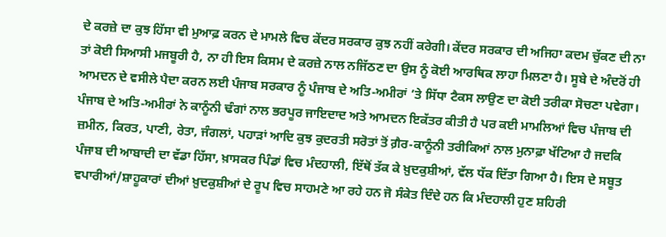ਦੇ ਕਰਜ਼ੇ ਦਾ ਕੁਝ ਹਿੱਸਾ ਵੀ ਮੁਆਫ਼ ਕਰਨ ਦੇ ਮਾਮਲੇ ਵਿਚ ਕੇਂਦਰ ਸਰਕਾਰ ਕੁਝ ਨਹੀਂ ਕਰੇਗੀ। ਕੇਂਦਰ ਸਰਕਾਰ ਦੀ ਅਜਿਹਾ ਕਦਮ ਚੁੱਕਣ ਦੀ ਨਾ ਤਾਂ ਕੋਈ ਸਿਆਸੀ ਮਜਬੂਰੀ ਹੈ, ਨਾ ਹੀ ਇਸ ਕਿਸਮ ਦੇ ਕਰਜ਼ੇ ਨਾਲ ਨਜਿੱਠਣ ਦਾ ਉਸ ਨੂੰ ਕੋਈ ਆਰਥਿਕ ਲਾਹਾ ਮਿਲਣਾ ਹੈ। ਸੂਬੇ ਦੇ ਅੰਦਰੋਂ ਹੀ ਆਮਦਨ ਦੇ ਵਸੀਲੇ ਪੈਦਾ ਕਰਨ ਲਈ ਪੰਜਾਬ ਸਰਕਾਰ ਨੂੰ ਪੰਜਾਬ ਦੇ ਅਤਿ-ਅਮੀਰਾਂ ’ਤੇ ਸਿੱਧਾ ਟੈਕਸ ਲਾਉਣ ਦਾ ਕੋਈ ਤਰੀਕਾ ਸੋਚਣਾ ਪਵੇਗਾ। ਪੰਜਾਬ ਦੇ ਅਤਿ-ਅਮੀਰਾਂ ਨੇ ਕਾਨੂੰਨੀ ਢੰਗਾਂ ਨਾਲ ਭਰਪੂਰ ਜਾਇਦਾਦ ਅਤੇ ਆਮਦਨ ਇਕੱਤਰ ਕੀਤੀ ਹੈ ਪਰ ਕਈ ਮਾਮਲਿਆਂ ਵਿਚ ਪੰਜਾਬ ਦੀ ਜ਼ਮੀਨ, ਕਿਰਤ, ਪਾਣੀ, ਰੇਤਾ, ਜੰਗਲਾਂ, ਪਹਾੜਾਂ ਆਦਿ ਕੁਝ ਕੁਦਰਤੀ ਸਰੋਤਾਂ ਤੋਂ ਗ਼ੈਰ-ਕਾਨੂੰਨੀ ਤਰੀਕਿਆਂ ਨਾਲ ਮੁਨਾਫ਼ਾ ਖੱਟਿਆ ਹੈ ਜਦਕਿ ਪੰਜਾਬ ਦੀ ਆਬਾਦੀ ਦਾ ਵੱਡਾ ਹਿੱਸਾ, ਖ਼ਾਸਕਰ ਪਿੰਡਾਂ ਵਿਚ ਮੰਦਹਾਲੀ, ਇੱਥੋਂ ਤੱਕ ਕੇ ਖ਼ੁਦਕੁਸ਼ੀਆਂ, ਵੱਲ ਧੱਕ ਦਿੱਤਾ ਗਿਆ ਹੈ। ਇਸ ਦੇ ਸਬੂਤ ਵਪਾਰੀਆਂ/ਸ਼ਾਹੂਕਾਰਾਂ ਦੀਆਂ ਖ਼ੁਦਕੁਸ਼ੀਆਂ ਦੇ ਰੂਪ ਵਿਚ ਸਾਹਮਣੇ ਆ ਰਹੇ ਹਨ ਜੋ ਸੰਕੇਤ ਦਿੰਦੇ ਹਨ ਕਿ ਮੰਦਹਾਲੀ ਹੁਣ ਸ਼ਹਿਰੀ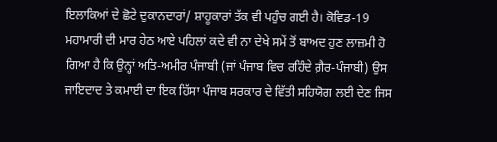ਇਲਾਕਿਆਂ ਦੇ ਛੋਟੇ ਦੁਕਾਨਦਾਰਾਂ/ ਸ਼ਾਹੂਕਾਰਾਂ ਤੱਕ ਵੀ ਪਹੁੰਚ ਗਈ ਹੈ। ਕੋਵਿਡ-19 ਮਹਾਮਾਰੀ ਦੀ ਮਾਰ ਹੇਠ ਆਏ ਪਹਿਲਾਂ ਕਦੇ ਵੀ ਨਾ ਦੇਖੇ ਸਮੇਂ ਤੋਂ ਬਾਅਦ ਹੁਣ ਲਾਜ਼ਮੀ ਹੋ ਗਿਆ ਹੈ ਕਿ ਉਨ੍ਹਾਂ ਅਤਿ-ਅਮੀਰ ਪੰਜਾਬੀ (ਜਾਂ ਪੰਜਾਬ ਵਿਚ ਰਹਿੰਦੇ ਗ਼ੈਰ-ਪੰਜਾਬੀ) ਉਸ ਜਾਇਦਾਦ ਤੇ ਕਮਾਈ ਦਾ ਇਕ ਹਿੱਸਾ ਪੰਜਾਬ ਸਰਕਾਰ ਦੇ ਵਿੱਤੀ ਸਹਿਯੋਗ ਲਈ ਦੇਣ ਜਿਸ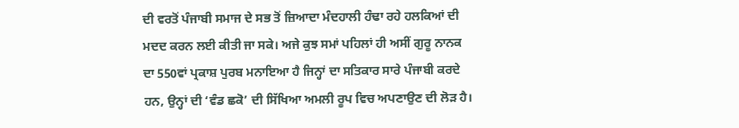ਦੀ ਵਰਤੋਂ ਪੰਜਾਬੀ ਸਮਾਜ ਦੇ ਸਭ ਤੋਂ ਜ਼ਿਆਦਾ ਮੰਦਹਾਲੀ ਹੰਢਾ ਰਹੇ ਹਲਕਿਆਂ ਦੀ ਮਦਦ ਕਰਨ ਲਈ ਕੀਤੀ ਜਾ ਸਕੇ। ਅਜੇ ਕੁਝ ਸਮਾਂ ਪਹਿਲਾਂ ਹੀ ਅਸੀਂ ਗੁਰੂ ਨਾਨਕ ਦਾ 550ਵਾਂ ਪ੍ਰਕਾਸ਼ ਪੁਰਬ ਮਨਾਇਆ ਹੈ ਜਿਨ੍ਹਾਂ ਦਾ ਸਤਿਕਾਰ ਸਾਰੇ ਪੰਜਾਬੀ ਕਰਦੇ ਹਨ, ਉਨ੍ਹਾਂ ਦੀ ‘ਵੰਡ ਛਕੋ’ ਦੀ ਸਿੱਖਿਆ ਅਮਲੀ ਰੂਪ ਵਿਚ ਅਪਣਾਉਣ ਦੀ ਲੋੜ ਹੈ।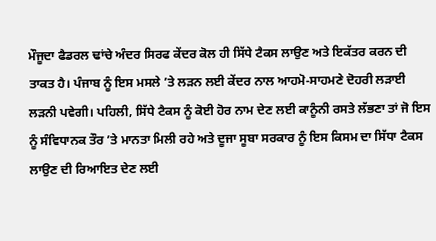ਮੌਜੂਦਾ ਫੈਡਰਲ ਢਾਂਚੇ ਅੰਦਰ ਸਿਰਫ ਕੇਂਦਰ ਕੋਲ ਹੀ ਸਿੱਧੇ ਟੈਕਸ ਲਾਉਣ ਅਤੇ ਇਕੱਤਰ ਕਰਨ ਦੀ ਤਾਕਤ ਹੈ। ਪੰਜਾਬ ਨੂੰ ਇਸ ਮਸਲੇ ’ਤੇ ਲੜਨ ਲਈ ਕੇਂਦਰ ਨਾਲ ਆਹਮੋ-ਸਾਹਮਣੇ ਦੋਹਰੀ ਲੜਾਈ ਲੜਨੀ ਪਵੇਗੀ। ਪਹਿਲੀ, ਸਿੱਧੇ ਟੈਕਸ ਨੂੰ ਕੋਈ ਹੋਰ ਨਾਮ ਦੇਣ ਲਈ ਕਾਨੂੰਨੀ ਰਸਤੇ ਲੱਭਣਾ ਤਾਂ ਜੋ ਇਸ ਨੂੰ ਸੰਵਿਧਾਨਕ ਤੌਰ ’ਤੇ ਮਾਨਤਾ ਮਿਲੀ ਰਹੇ ਅਤੇ ਦੂਜਾ ਸੂਬਾ ਸਰਕਾਰ ਨੂੰ ਇਸ ਕਿਸਮ ਦਾ ਸਿੱਧਾ ਟੈਕਸ ਲਾਉਣ ਦੀ ਰਿਆਇਤ ਦੇਣ ਲਈ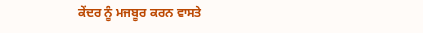ਕੇਂਦਰ ਨੂੰ ਮਜਬੂਰ ਕਰਨ ਵਾਸਤੇ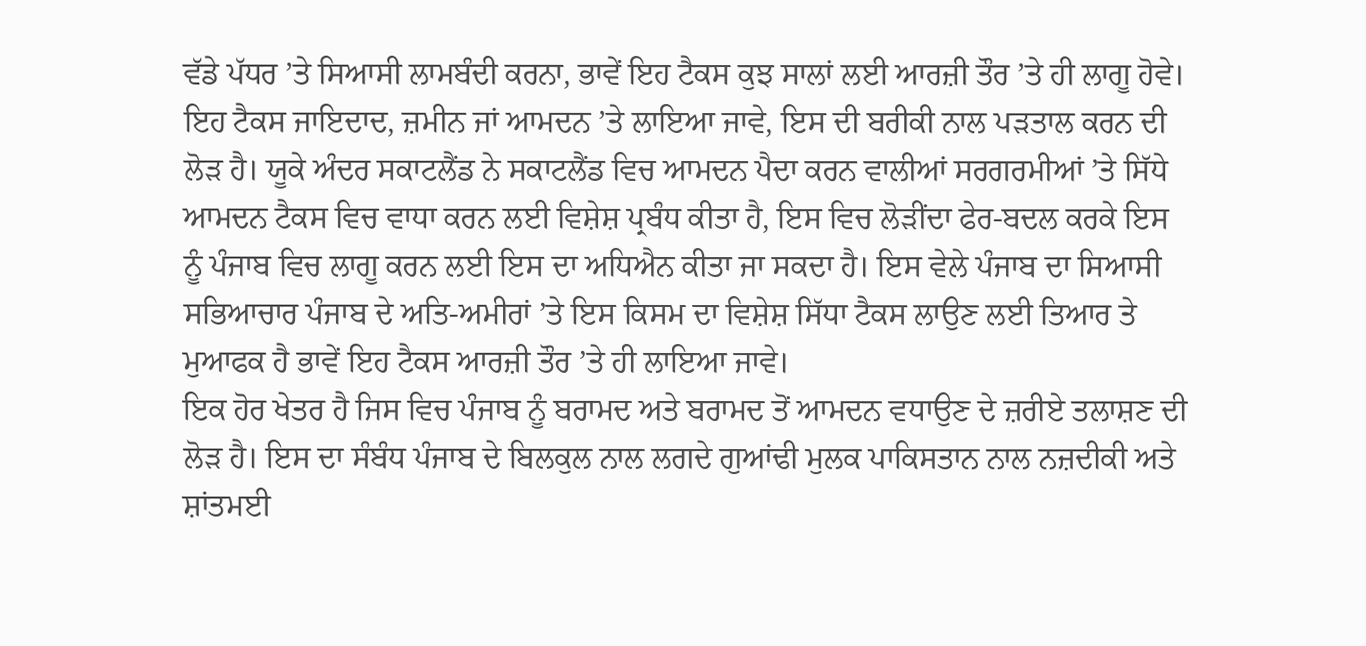ਵੱਡੇ ਪੱਧਰ ’ਤੇ ਸਿਆਸੀ ਲਾਮਬੰਦੀ ਕਰਨਾ, ਭਾਵੇਂ ਇਹ ਟੈਕਸ ਕੁਝ ਸਾਲਾਂ ਲਈ ਆਰਜ਼ੀ ਤੌਰ ’ਤੇ ਹੀ ਲਾਗੂ ਹੋਵੇ। ਇਹ ਟੈਕਸ ਜਾਇਦਾਦ, ਜ਼ਮੀਨ ਜਾਂ ਆਮਦਨ ’ਤੇ ਲਾਇਆ ਜਾਵੇ, ਇਸ ਦੀ ਬਰੀਕੀ ਨਾਲ ਪੜਤਾਲ ਕਰਨ ਦੀ ਲੋੜ ਹੈ। ਯੂਕੇ ਅੰਦਰ ਸਕਾਟਲੈਂਡ ਨੇ ਸਕਾਟਲੈਂਡ ਵਿਚ ਆਮਦਨ ਪੈਦਾ ਕਰਨ ਵਾਲੀਆਂ ਸਰਗਰਮੀਆਂ ’ਤੇ ਸਿੱਧੇ ਆਮਦਨ ਟੈਕਸ ਵਿਚ ਵਾਧਾ ਕਰਨ ਲਈ ਵਿਸ਼ੇਸ਼ ਪ੍ਰਬੰਧ ਕੀਤਾ ਹੈ, ਇਸ ਵਿਚ ਲੋੜੀਂਦਾ ਫੇਰ-ਬਦਲ ਕਰਕੇ ਇਸ ਨੂੰ ਪੰਜਾਬ ਵਿਚ ਲਾਗੂ ਕਰਨ ਲਈ ਇਸ ਦਾ ਅਧਿਐਨ ਕੀਤਾ ਜਾ ਸਕਦਾ ਹੈ। ਇਸ ਵੇਲੇ ਪੰਜਾਬ ਦਾ ਸਿਆਸੀ ਸਭਿਆਚਾਰ ਪੰਜਾਬ ਦੇ ਅਤਿ-ਅਮੀਰਾਂ ’ਤੇ ਇਸ ਕਿਸਮ ਦਾ ਵਿਸ਼ੇਸ਼ ਸਿੱਧਾ ਟੈਕਸ ਲਾਉਣ ਲਈ ਤਿਆਰ ਤੇ ਮੁਆਫਕ ਹੈ ਭਾਵੇਂ ਇਹ ਟੈਕਸ ਆਰਜ਼ੀ ਤੌਰ ’ਤੇ ਹੀ ਲਾਇਆ ਜਾਵੇ।
ਇਕ ਹੋਰ ਖੇਤਰ ਹੈ ਜਿਸ ਵਿਚ ਪੰਜਾਬ ਨੂੰ ਬਰਾਮਦ ਅਤੇ ਬਰਾਮਦ ਤੋਂ ਆਮਦਨ ਵਧਾਉਣ ਦੇ ਜ਼ਰੀਏ ਤਲਾਸ਼ਣ ਦੀ ਲੋੜ ਹੈ। ਇਸ ਦਾ ਸੰਬੰਧ ਪੰਜਾਬ ਦੇ ਬਿਲਕੁਲ ਨਾਲ ਲਗਦੇ ਗੁਆਂਢੀ ਮੁਲਕ ਪਾਕਿਸਤਾਨ ਨਾਲ ਨਜ਼ਦੀਕੀ ਅਤੇ ਸ਼ਾਂਤਮਈ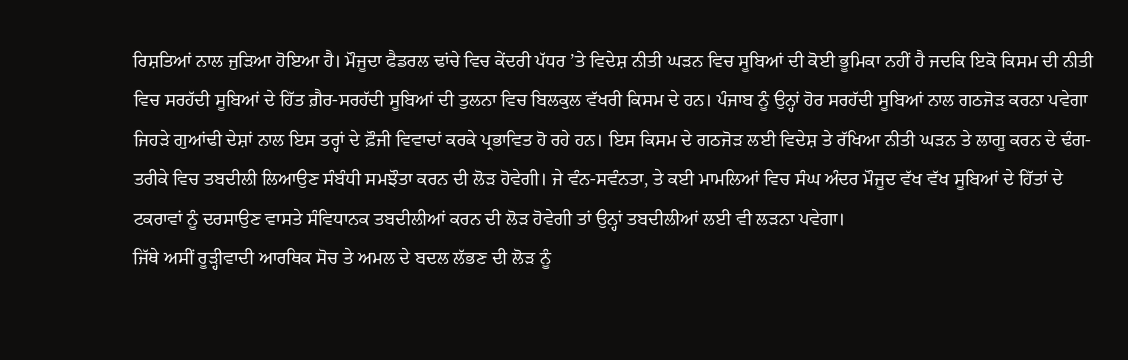ਰਿਸ਼ਤਿਆਂ ਨਾਲ ਜੁੜਿਆ ਹੋਇਆ ਹੈ। ਮੌਜੂਦਾ ਫੈਡਰਲ ਢਾਂਚੇ ਵਿਚ ਕੇਂਦਰੀ ਪੱਧਰ ’ਤੇ ਵਿਦੇਸ਼ ਨੀਤੀ ਘੜਨ ਵਿਚ ਸੂਬਿਆਂ ਦੀ ਕੋਈ ਭੂਮਿਕਾ ਨਹੀਂ ਹੈ ਜਦਕਿ ਇਕੋ ਕਿਸਮ ਦੀ ਨੀਤੀ ਵਿਚ ਸਰਹੱਦੀ ਸੂਬਿਆਂ ਦੇ ਹਿੱਤ ਗ਼ੈਰ-ਸਰਹੱਦੀ ਸੂਬਿਆਂ ਦੀ ਤੁਲਨਾ ਵਿਚ ਬਿਲਕੁਲ ਵੱਖਰੀ ਕਿਸਮ ਦੇ ਹਨ। ਪੰਜਾਬ ਨੂੰ ਉਨ੍ਹਾਂ ਹੋਰ ਸਰਹੱਦੀ ਸੂਬਿਆਂ ਨਾਲ ਗਠਜੋੜ ਕਰਨਾ ਪਵੇਗਾ ਜਿਹੜੇ ਗੁਆਂਢੀ ਦੇਸ਼ਾਂ ਨਾਲ ਇਸ ਤਰ੍ਹਾਂ ਦੇ ਫ਼ੌਜੀ ਵਿਵਾਦਾਂ ਕਰਕੇ ਪ੍ਰਭਾਵਿਤ ਹੋ ਰਹੇ ਹਨ। ਇਸ ਕਿਸਮ ਦੇ ਗਠਜੋੜ ਲਈ ਵਿਦੇਸ਼ ਤੇ ਰੱਖਿਆ ਨੀਤੀ ਘੜਨ ਤੇ ਲਾਗੂ ਕਰਨ ਦੇ ਢੰਗ-ਤਰੀਕੇ ਵਿਚ ਤਬਦੀਲੀ ਲਿਆਉਣ ਸੰਬੰਧੀ ਸਮਝੌਤਾ ਕਰਨ ਦੀ ਲੋੜ ਹੋਵੇਗੀ। ਜੇ ਵੰਨ-ਸਵੰਨਤਾ, ਤੇ ਕਈ ਮਾਮਲਿਆਂ ਵਿਚ ਸੰਘ ਅੰਦਰ ਮੌਜੂਦ ਵੱਖ ਵੱਖ ਸੂਬਿਆਂ ਦੇ ਹਿੱਤਾਂ ਦੇ ਟਕਰਾਵਾਂ ਨੂੰ ਦਰਸਾਉਣ ਵਾਸਤੇ ਸੰਵਿਧਾਨਕ ਤਬਦੀਲੀਆਂ ਕਰਨ ਦੀ ਲੋੜ ਹੋਵੇਗੀ ਤਾਂ ਉਨ੍ਹਾਂ ਤਬਦੀਲੀਆਂ ਲਈ ਵੀ ਲੜਨਾ ਪਵੇਗਾ।
ਜਿੱਥੇ ਅਸੀਂ ਰੂੜ੍ਹੀਵਾਦੀ ਆਰਥਿਕ ਸੋਚ ਤੇ ਅਮਲ ਦੇ ਬਦਲ ਲੱਭਣ ਦੀ ਲੋੜ ਨੂੰ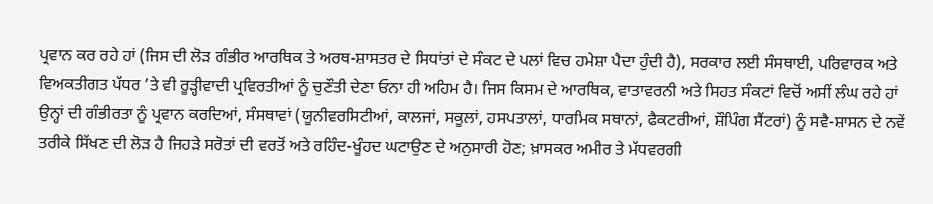ਪ੍ਰਵਾਨ ਕਰ ਰਹੇ ਹਾਂ (ਜਿਸ ਦੀ ਲੋੜ ਗੰਭੀਰ ਆਰਥਿਕ ਤੇ ਅਰਥ-ਸ਼ਾਸਤਰ ਦੇ ਸਿਧਾਂਤਾਂ ਦੇ ਸੰਕਟ ਦੇ ਪਲਾਂ ਵਿਚ ਹਮੇਸ਼ਾ ਪੈਦਾ ਹੁੰਦੀ ਹੈ), ਸਰਕਾਰ ਲਈ ਸੰਸਥਾਈ, ਪਰਿਵਾਰਕ ਅਤੇ ਵਿਅਕਤੀਗਤ ਪੱਧਰ ’ਤੇ ਵੀ ਰੂੜ੍ਹੀਵਾਦੀ ਪ੍ਰਵਿਰਤੀਆਂ ਨੂੰ ਚੁਣੌਤੀ ਦੇਣਾ ਓਨਾ ਹੀ ਅਹਿਮ ਹੈ। ਜਿਸ ਕਿਸਮ ਦੇ ਆਰਥਿਕ, ਵਾਤਾਵਰਨੀ ਅਤੇ ਸਿਹਤ ਸੰਕਟਾਂ ਵਿਚੋਂ ਅਸੀਂ ਲੰਘ ਰਹੇ ਹਾਂ ਉਨ੍ਹਾਂ ਦੀ ਗੰਭੀਰਤਾ ਨੂੰ ਪ੍ਰਵਾਨ ਕਰਦਿਆਂ, ਸੰਸਥਾਵਾਂ (ਯੂਨੀਵਰਸਿਟੀਆਂ, ਕਾਲਜਾਂ, ਸਕੂਲਾਂ, ਹਸਪਤਾਲਾਂ, ਧਾਰਮਿਕ ਸਥਾਨਾਂ, ਫੈਕਟਰੀਆਂ, ਸ਼ੌਪਿੰਗ ਸੈਂਟਰਾਂ) ਨੂੰ ਸਵੈ-ਸ਼ਾਸਨ ਦੇ ਨਵੇਂ ਤਰੀਕੇ ਸਿੱਖਣ ਦੀ ਲੋੜ ਹੈ ਜਿਹੜੇ ਸਰੋਤਾਂ ਦੀ ਵਰਤੋਂ ਅਤੇ ਰਹਿੰਦ-ਖੂੰਹਦ ਘਟਾਉਣ ਦੇ ਅਨੁਸਾਰੀ ਹੋਣ; ਖ਼ਾਸਕਰ ਅਮੀਰ ਤੇ ਮੱਧਵਰਗੀ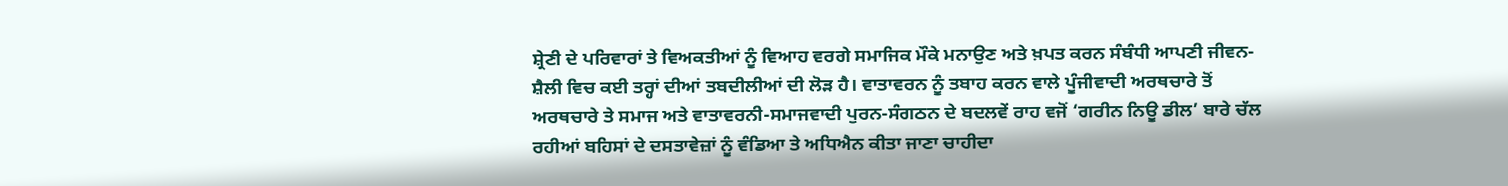ਸ਼੍ਰੇਣੀ ਦੇ ਪਰਿਵਾਰਾਂ ਤੇ ਵਿਅਕਤੀਆਂ ਨੂੰ ਵਿਆਹ ਵਰਗੇ ਸਮਾਜਿਕ ਮੌਕੇ ਮਨਾਉਣ ਅਤੇ ਖ਼ਪਤ ਕਰਨ ਸੰਬੰਧੀ ਆਪਣੀ ਜੀਵਨ-ਸ਼ੈਲੀ ਵਿਚ ਕਈ ਤਰ੍ਹਾਂ ਦੀਆਂ ਤਬਦੀਲੀਆਂ ਦੀ ਲੋੜ ਹੈ। ਵਾਤਾਵਰਨ ਨੂੰ ਤਬਾਹ ਕਰਨ ਵਾਲੇ ਪੂੰਜੀਵਾਦੀ ਅਰਥਚਾਰੇ ਤੋਂ ਅਰਥਚਾਰੇ ਤੇ ਸਮਾਜ ਅਤੇ ਵਾਤਾਵਰਨੀ-ਸਮਾਜਵਾਦੀ ਪੁਰਨ-ਸੰਗਠਨ ਦੇ ਬਦਲਵੇਂ ਰਾਹ ਵਜੋਂ ‘ਗਰੀਨ ਨਿਊ ਡੀਲ’ ਬਾਰੇ ਚੱਲ ਰਹੀਆਂ ਬਹਿਸਾਂ ਦੇ ਦਸਤਾਵੇਜ਼ਾਂ ਨੂੰ ਵੰਡਿਆ ਤੇ ਅਧਿਐਨ ਕੀਤਾ ਜਾਣਾ ਚਾਹੀਦਾ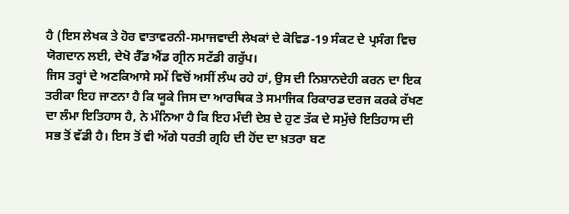ਹੈ (ਇਸ ਲੇਖਕ ਤੇ ਹੋਰ ਵਾਤਾਵਰਨੀ-ਸਮਾਜਵਾਦੀ ਲੇਖਕਾਂ ਦੇ ਕੋਵਿਡ-19 ਸੰਕਟ ਦੇ ਪ੍ਰਸੰਗ ਵਿਚ ਯੋਗਦਾਨ ਲਈ, ਦੇਖੋ ਰੈੱਡ ਐਂਡ ਗ੍ਰੀਨ ਸਟੱਡੀ ਗਰੁੱਪ।
ਜਿਸ ਤਰ੍ਹਾਂ ਦੇ ਅਣਕਿਆਸੇ ਸਮੇਂ ਵਿਚੋਂ ਅਸੀਂ ਲੰਘ ਰਹੇ ਹਾਂ, ਉਸ ਦੀ ਨਿਸ਼ਾਨਦੇਹੀ ਕਰਨ ਦਾ ਇਕ ਤਰੀਕਾ ਇਹ ਜਾਣਨਾ ਹੈ ਕਿ ਯੂਕੇ ਜਿਸ ਦਾ ਆਰਥਿਕ ਤੇ ਸਮਾਜਿਕ ਰਿਕਾਰਡ ਦਰਜ ਕਰਕੇ ਰੱਖਣ ਦਾ ਲੰਮਾ ਇਤਿਹਾਸ ਹੈ, ਨੇ ਮੰਨਿਆ ਹੈ ਕਿ ਇਹ ਮੰਦੀ ਦੇਸ਼ ਦੇ ਹੁਣ ਤੱਕ ਦੇ ਸਮੁੱਚੇ ਇਤਿਹਾਸ ਦੀ ਸਭ ਤੋਂ ਵੱਡੀ ਹੈ। ਇਸ ਤੋਂ ਵੀ ਅੱਗੇ ਧਰਤੀ ਗ੍ਰਹਿ ਦੀ ਹੋਂਦ ਦਾ ਖ਼ਤਰਾ ਬਣ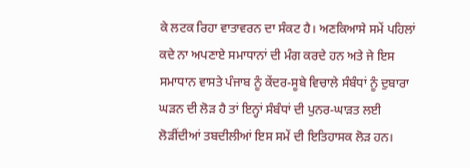ਕੇ ਲਟਕ ਰਿਹਾ ਵਾਤਾਵਰਨ ਦਾ ਸੰਕਟ ਹੈ। ਅਣਕਿਆਸੇ ਸਮੇਂ ਪਹਿਲਾਂ ਕਦੇ ਨਾ ਅਪਣਾਏ ਸਮਾਧਾਨਾਂ ਦੀ ਮੰਗ ਕਰਦੇ ਹਨ ਅਤੇ ਜੇ ਇਸ ਸਮਾਧਾਨ ਵਾਸਤੇ ਪੰਜਾਬ ਨੂੰ ਕੇਂਦਰ-ਸੂਬੇ ਵਿਚਾਲੇ ਸੰਬੰਧਾਂ ਨੂੰ ਦੁਬਾਰਾ ਘੜਨ ਦੀ ਲੋੜ ਹੈ ਤਾਂ ਇਨ੍ਹਾਂ ਸੰਬੰਧਾਂ ਦੀ ਪੁਨਰ-ਘਾੜਤ ਲਈ ਲੋੜੀਂਦੀਆਂ ਤਬਦੀਲੀਆਂ ਇਸ ਸਮੇਂ ਦੀ ਇਤਿਹਾਸਕ ਲੋੜ ਹਨ।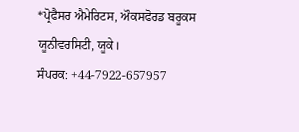*ਪ੍ਰੋਫੈਸਰ ਐਮੇਰਿਟਸ, ਔਕਸਫੋਰਡ ਬਰੂਕਸ
ਯੂਨੀਵਰਸਿਟੀ, ਯੂਕੇ।
ਸੰਪਰਕ: +44-7922-657957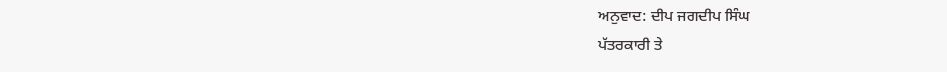ਅਨੁਵਾਦ: ਦੀਪ ਜਗਦੀਪ ਸਿੰਘ
ਪੱਤਰਕਾਰੀ ਤੇ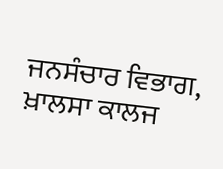ਜਨਸੰਚਾਰ ਵਿਭਾਗ,
ਖ਼ਾਲਸਾ ਕਾਲਜ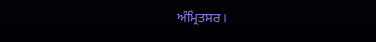ਅੰਮ੍ਰਿਤਸਰ।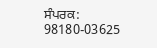ਸੰਪਰਕ: 98180-03625